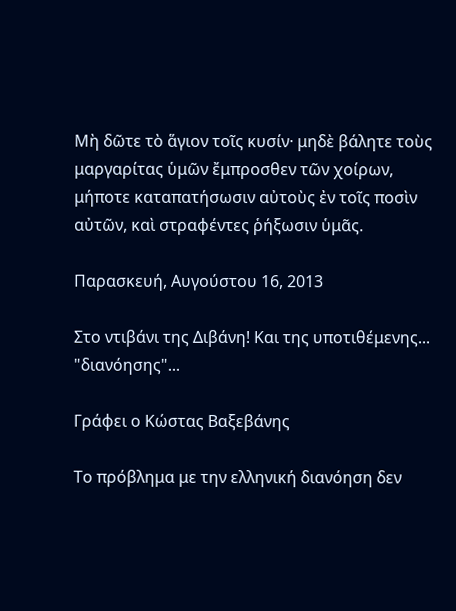Μὴ δῶτε τὸ ἅγιον τοῖς κυσίν· μηδὲ βάλητε τοὺς μαργαρίτας ὑμῶν ἔμπροσθεν τῶν χοίρων, μήποτε καταπατήσωσιν αὐτοὺς ἐν τοῖς ποσὶν αὐτῶν, καὶ στραφέντες ῥήξωσιν ὑμᾶς.

Παρασκευή, Αυγούστου 16, 2013

Στο ντιβάνι της Διβάνη! Και της υποτιθέμενης... "διανόησης"...

Γράφει ο Κώστας Βαξεβάνης

Το πρόβλημα με την ελληνική διανόηση δεν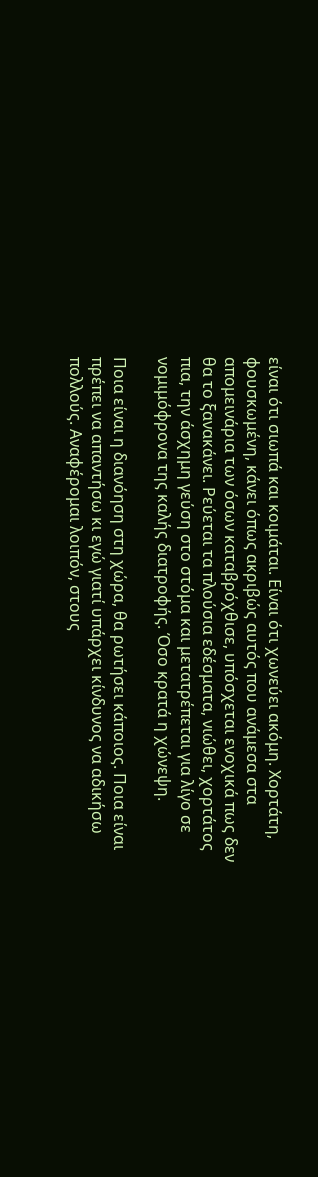είναι ότι σιωπά και κοιμάται. Είναι ότι χωνεύει ακόμη. Χορτάτη, φουσκωμένη, κάνει όπως ακριβώς αυτός που ανάμεσα στα απομεινάρια των όσων καταβρόχθισε, υπόσχεται ενοχικά πως δεν θα το ξανακάνει. Ρεύεται τα πλούσια εδέσματα, νιώθει, χορτάτος πια, την άσχημη γεύση στο στόμα και μετατρέπεται για λίγο σε νομιμόφρονα της καλής διατροφής. Όσο κρατά η χώνεψη.

Ποια είναι η διανόηση στη χώρα, θα ρωτήσει κάποιος. Ποια είναι πρέπει να απαντήσω κι εγώ γιατί υπάρχει κίνδυνος να αδικήσω πολλούς. Αναφέρομαι λοιπόν, στους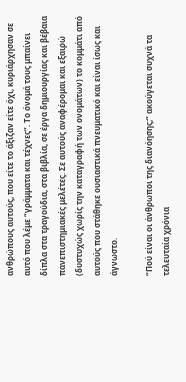ανθρώπους αυτούς, που είτε το άξιζαν είτε όχι, κυριάρχησαν σε αυτό που λέμε “γράμματα και τέχνες”. Το όνομά τους μπαίνει δίπλα στα τραγούδια, στα βιβλία, σε έργα δημιουργίας και βέβαια πανεπιστημιακές μελέτες. Σε αυτούς αναφέρομαι και εξαιρώ (δυστυχώς χωρίς την καταγραφή των ονομάτων) το κομμάτι από αυτούς που στάθηκε ουσιαστικά πνευματικό και είναι ίσως και άγνωστο.

“Πού είναι οι άνθρωποι της διανόησης;” ακούγεται συχνά τα τελευταία χρόνια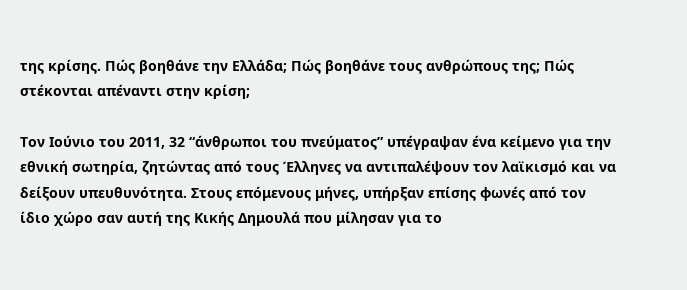της κρίσης. Πώς βοηθάνε την Ελλάδα; Πώς βοηθάνε τους ανθρώπους της; Πώς στέκονται απέναντι στην κρίση;

Τον Ιούνιο του 2011, 32 “άνθρωποι του πνεύματος” υπέγραψαν ένα κείμενο για την εθνική σωτηρία, ζητώντας από τους Έλληνες να αντιπαλέψουν τον λαϊκισμό και να δείξουν υπευθυνότητα. Στους επόμενους μήνες, υπήρξαν επίσης φωνές από τον ίδιο χώρο σαν αυτή της Κικής Δημουλά που μίλησαν για το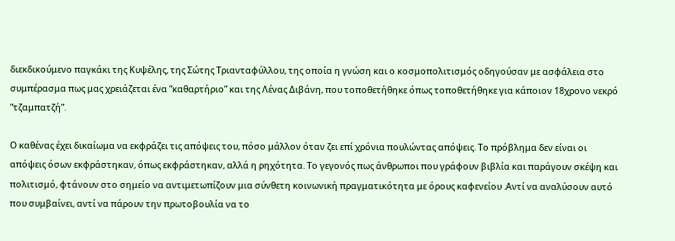διεκδικούμενο παγκάκι της Κυψέλης, της Σώτης Τριανταφύλλου, της οποία η γνώση και ο κοσμοπολιτισμός οδηγούσαν με ασφάλεια στο συμπέρασμα πως μας χρειάζεται ένα “καθαρτήριο” και της Λένας Διβάνη, που τοποθετήθηκε όπως τοποθετήθηκε για κάποιον 18χρονο νεκρό “τζαμπατζή”.

Ο καθένας έχει δικαίωμα να εκφράζει τις απόψεις του, πόσο μάλλον όταν ζει επί χρόνια πουλώντας απόψεις. Το πρόβλημα δεν είναι οι απόψεις όσων εκφράστηκαν, όπως εκφράστηκαν, αλλά η ρηχότητα. Το γεγονός πως άνθρωποι που γράφουν βιβλία και παράγουν σκέψη και πολιτισμό, φτάνουν στο σημείο να αντιμετωπίζουν μια σύνθετη κοινωνική πραγματικότητα με όρους καφενείου .Αντί να αναλύσουν αυτό που συμβαίνει, αντί να πάρουν την πρωτοβουλία να το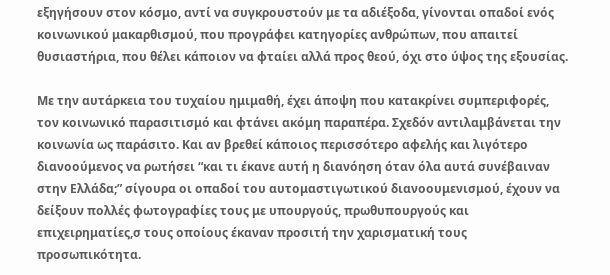εξηγήσουν στον κόσμο, αντί να συγκρουστούν με τα αδιέξοδα, γίνονται οπαδοί ενός κοινωνικού μακαρθισμού, που προγράφει κατηγορίες ανθρώπων, που απαιτεί θυσιαστήρια, που θέλει κάποιον να φταίει αλλά προς θεού, όχι στο ύψος της εξουσίας.

Με την αυτάρκεια του τυχαίου ημιμαθή, έχει άποψη που κατακρίνει συμπεριφορές, τον κοινωνικό παρασιτισμό και φτάνει ακόμη παραπέρα. Σχεδόν αντιλαμβάνεται την κοινωνία ως παράσιτο. Και αν βρεθεί κάποιος περισσότερο αφελής και λιγότερο διανοούμενος να ρωτήσει “και τι έκανε αυτή η διανόηση όταν όλα αυτά συνέβαιναν στην Ελλάδα;” σίγουρα οι οπαδοί του αυτομαστιγωτικού διανοουμενισμού, έχουν να δείξουν πολλές φωτογραφίες τους με υπουργούς, πρωθυπουργούς και επιχειρηματίες,σ τους οποίους έκαναν προσιτή την χαρισματική τους προσωπικότητα.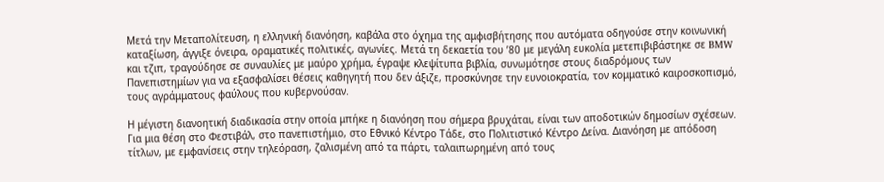Μετά την Μεταπολίτευση, η ελληνική διανόηση, καβάλα στο όχημα της αμφισβήτησης που αυτόματα οδηγούσε στην κοινωνική καταξίωση, άγγιξε όνειρα, οραματικές πολιτικές, αγωνίες. Μετά τη δεκαετία του ’80 με μεγάλη ευκολία μετεπιβιβάστηκε σε BMW και τζιπ, τραγούδησε σε συναυλίες με μαύρο χρήμα, έγραψε κλεψίτυπα βιβλία, συνωμότησε στους διαδρόμους των Πανεπιστημίων για να εξασφαλίσει θέσεις καθηγητή που δεν άξιζε, προσκύνησε την ευνοιοκρατία, τον κομματικό καιροσκοπισμό, τους αγράμματους φαύλους που κυβερνούσαν.

Η μέγιστη διανοητική διαδικασία στην οποία μπήκε η διανόηση που σήμερα βρυχάται, είναι των αποδοτικών δημοσίων σχέσεων. Για μια θέση στο Φεστιβάλ, στο πανεπιστήμιο, στο Εθνικό Κέντρο Τάδε, στο Πολιτιστικό Κέντρο Δείνα. Διανόηση με απόδοση τίτλων, με εμφανίσεις στην τηλεόραση, ζαλισμένη από τα πάρτι, ταλαιπωρημένη από τους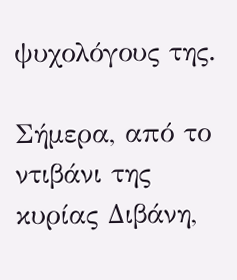ψυχολόγους της.

Σήμερα, από το ντιβάνι της κυρίας Διβάνη,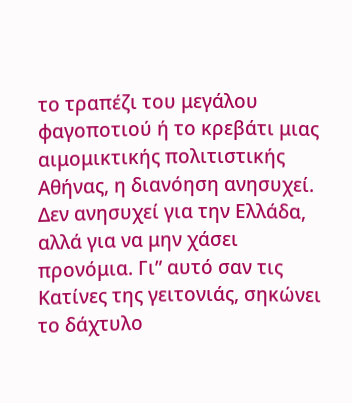το τραπέζι του μεγάλου φαγοποτιού ή το κρεβάτι μιας αιμομικτικής πολιτιστικής Αθήνας, η διανόηση ανησυχεί. Δεν ανησυχεί για την Ελλάδα, αλλά για να μην χάσει προνόμια. Γι” αυτό σαν τις Κατίνες της γειτονιάς, σηκώνει το δάχτυλο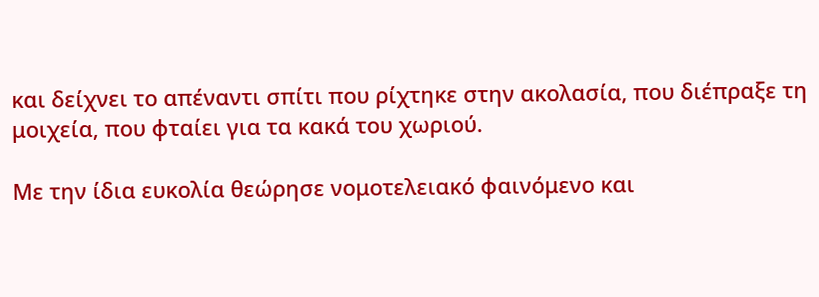και δείχνει το απέναντι σπίτι που ρίχτηκε στην ακολασία, που διέπραξε τη μοιχεία, που φταίει για τα κακά του χωριού.

Με την ίδια ευκολία θεώρησε νομοτελειακό φαινόμενο και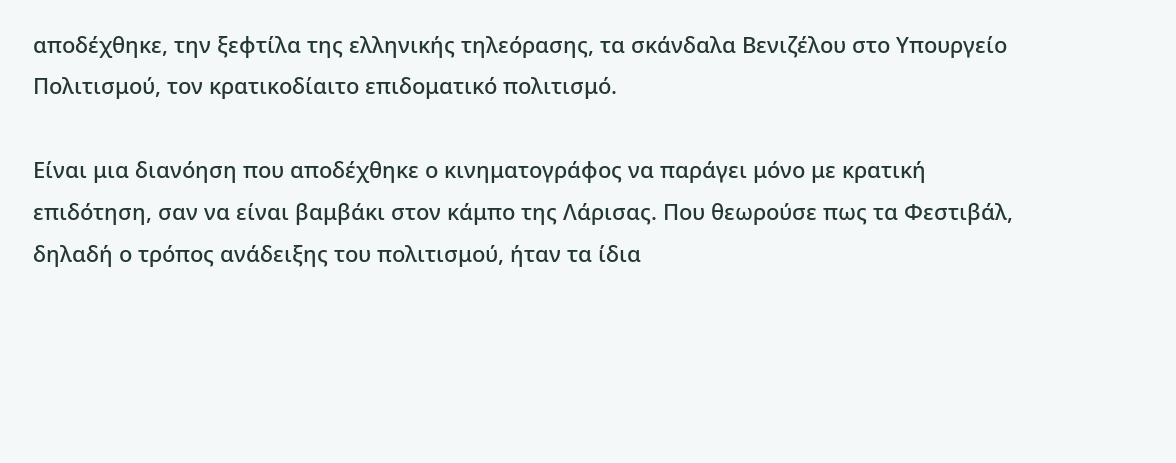αποδέχθηκε, την ξεφτίλα της ελληνικής τηλεόρασης, τα σκάνδαλα Βενιζέλου στο Υπουργείο Πολιτισμού, τον κρατικοδίαιτο επιδοματικό πολιτισμό.

Είναι μια διανόηση που αποδέχθηκε ο κινηματογράφος να παράγει μόνο με κρατική επιδότηση, σαν να είναι βαμβάκι στον κάμπο της Λάρισας. Που θεωρούσε πως τα Φεστιβάλ, δηλαδή ο τρόπος ανάδειξης του πολιτισμού, ήταν τα ίδια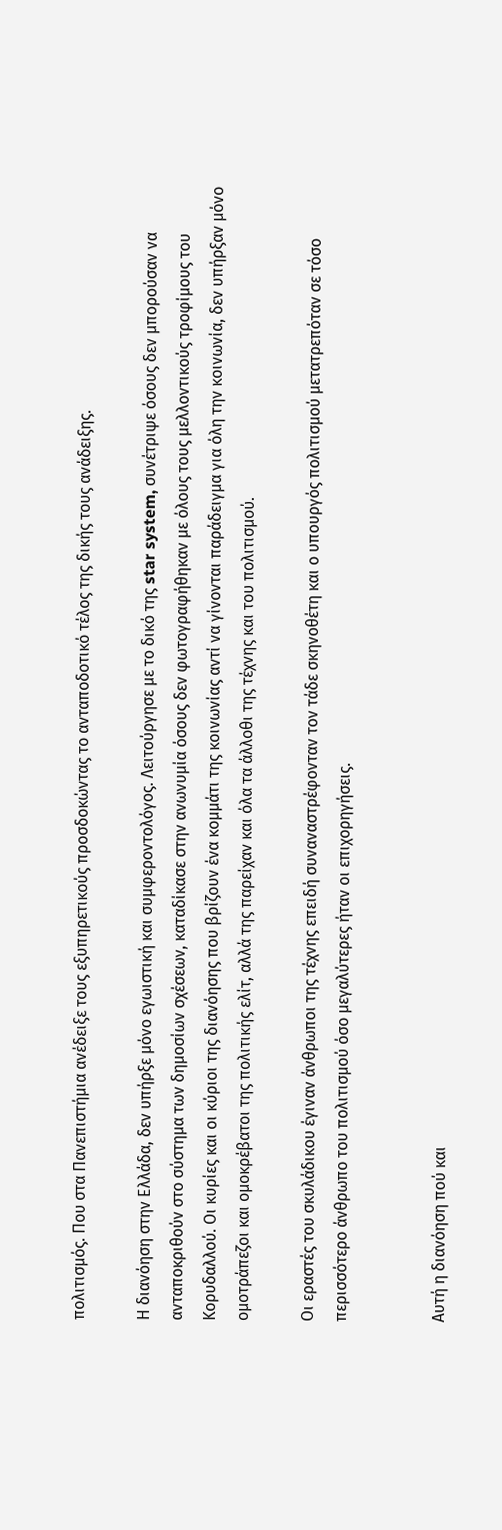πολιτισμός. Που στα Πανεπιστήμια ανέδειξε τους εξυπηρετικούς προσδοκώντας το ανταποδοτικό τέλος της δικής τους ανάδειξης.

Η διανόηση στην Ελλάδα, δεν υπήρξε μόνο εγωιστική και συμφεροντολόγος. Λειτούργησε με το δικό της star system, συνέτριψε όσους δεν μπορούσαν να ανταποκριθούν στο σύστημα των δημοσίων σχέσεων, καταδίκασε στην ανωνυμία όσους δεν φωτογραφήθηκαν με όλους τους μελλοντικούς τροφίμους του Κορυδαλλού. Οι κυρίες και οι κύριοι της διανόησης που βρίζουν ένα κομμάτι της κοινωνίας αντί να γίνονται παράδειγμα για όλη την κοινωνία, δεν υπήρξαν μόνο ομοτράπεζοι και ομοκρέβατοι της πολιτικής ελίτ, αλλά της παρείχαν και όλα τα άλλοθι της τέχνης και του πολιτισμού.

Οι εραστές του σκυλάδικου έγιναν άνθρωποι της τέχνης επειδή συναναστρέφονταν τον τάδε σκηνοθέτη και ο υπουργός πολιτισμού μετατρεπόταν σε τόσο περισσότερο άνθρωπο του πολιτισμού όσο μεγαλύτερες ήταν οι επιχορηγήσεις.


Αυτή η διανόηση πού και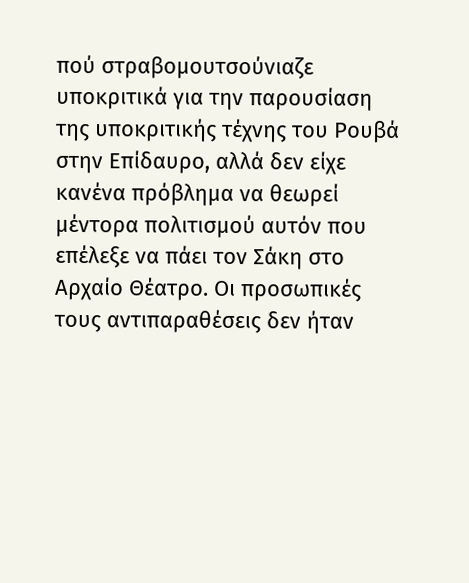πού στραβομουτσούνιαζε υποκριτικά για την παρουσίαση της υποκριτικής τέχνης του Ρουβά στην Επίδαυρο, αλλά δεν είχε κανένα πρόβλημα να θεωρεί μέντορα πολιτισμού αυτόν που επέλεξε να πάει τον Σάκη στο Αρχαίο Θέατρο. Οι προσωπικές τους αντιπαραθέσεις δεν ήταν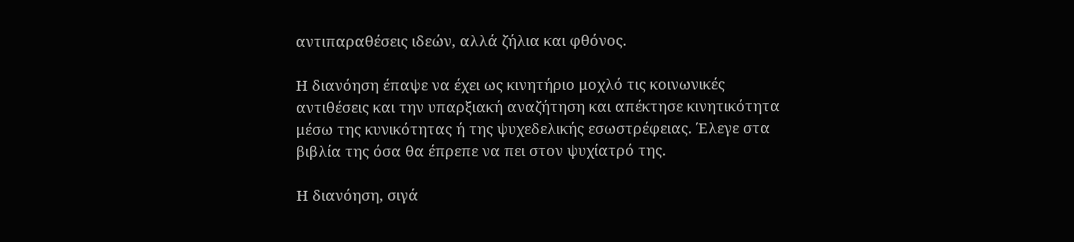αντιπαραθέσεις ιδεών, αλλά ζήλια και φθόνος.

Η διανόηση έπαψε να έχει ως κινητήριο μοχλό τις κοινωνικές αντιθέσεις και την υπαρξιακή αναζήτηση και απέκτησε κινητικότητα μέσω της κυνικότητας ή της ψυχεδελικής εσωστρέφειας. Έλεγε στα βιβλία της όσα θα έπρεπε να πει στον ψυχίατρό της.

Η διανόηση, σιγά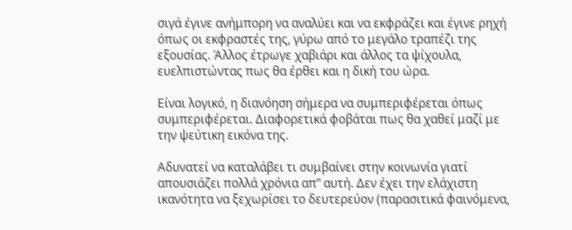σιγά έγινε ανήμπορη να αναλύει και να εκφράζει και έγινε ρηχή όπως οι εκφραστές της, γύρω από το μεγάλο τραπέζι της εξουσίας. Άλλος έτρωγε χαβιάρι και άλλος τα ψίχουλα, ευελπιστώντας πως θα έρθει και η δική του ώρα.

Είναι λογικό, η διανόηση σήμερα να συμπεριφέρεται όπως συμπεριφέρεται. Διαφορετικά φοβάται πως θα χαθεί μαζί με την ψεύτικη εικόνα της.

Αδυνατεί να καταλάβει τι συμβαίνει στην κοινωνία γιατί απουσιάζει πολλά χρόνια απ” αυτή. Δεν έχει την ελάχιστη ικανότητα να ξεχωρίσει το δευτερεύον (παρασιτικά φαινόμενα,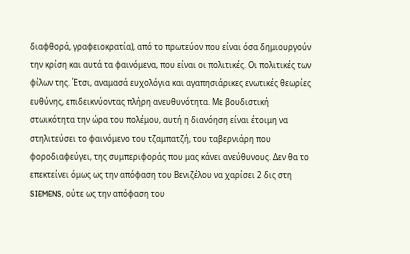διαφθορά, γραφειοκρατία), από το πρωτεύον που είναι όσα δημιουργούν την κρίση και αυτά τα φαινόμενα, που είναι οι πολιτικές. Οι πολιτικές των φίλων της. Έτσι, αναμασά ευχολόγια και αγαπησιάρικες ενωτικές θεωρίες ευθύνης, επιδεικνύοντας πλήρη ανευθυνότητα. Με βουδιστική στωικότητα την ώρα του πολέμου, αυτή η διανόηση είναι έτοιμη να στηλιτεύσει το φαινόμενο του τζαμπατζή, του ταβερνιάρη που φοροδιαφεύγει, της συμπεριφοράς που μας κάνει ανεύθυνους. Δεν θα το επεκτείνει όμως ως την απόφαση του Βενιζέλου να χαρίσει 2 δις στη SIEMENS, ούτε ως την απόφαση του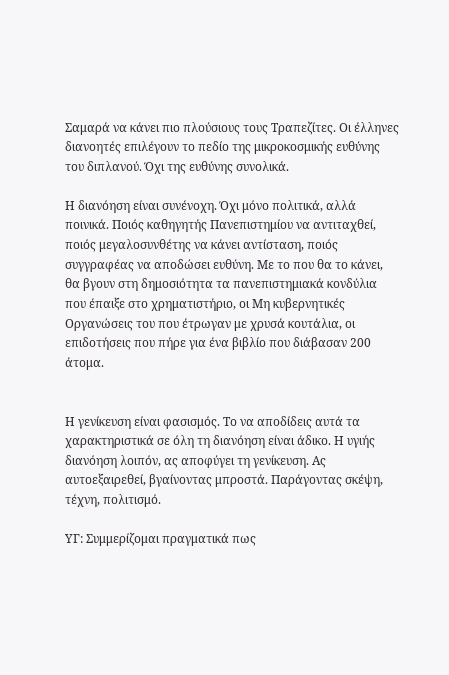Σαμαρά να κάνει πιο πλούσιους τους Τραπεζίτες. Οι έλληνες διανοητές επιλέγουν το πεδίο της μικροκοσμικής ευθύνης του διπλανού. Όχι της ευθύνης συνολικά.

Η διανόηση είναι συνένοχη. Όχι μόνο πολιτικά, αλλά ποινικά. Ποιός καθηγητής Πανεπιστημίου να αντιταχθεί, ποιός μεγαλοσυνθέτης να κάνει αντίσταση, ποιός συγγραφέας να αποδώσει ευθύνη. Με το που θα το κάνει, θα βγουν στη δημοσιότητα τα πανεπιστημιακά κονδύλια που έπαιξε στο χρηματιστήριο, οι Μη κυβερνητικές Οργανώσεις του που έτρωγαν με χρυσά κουτάλια, οι επιδοτήσεις που πήρε για ένα βιβλίο που διάβασαν 200 άτομα.


Η γενίκευση είναι φασισμός. Το να αποδίδεις αυτά τα χαρακτηριστικά σε όλη τη διανόηση είναι άδικο. Η υγιής διανόηση λοιπόν, ας αποφύγει τη γενίκευση. Ας αυτοεξαιρεθεί, βγαίνοντας μπροστά. Παράγοντας σκέψη, τέχνη, πολιτισμό.

ΥΓ: Συμμερίζομαι πραγματικά πως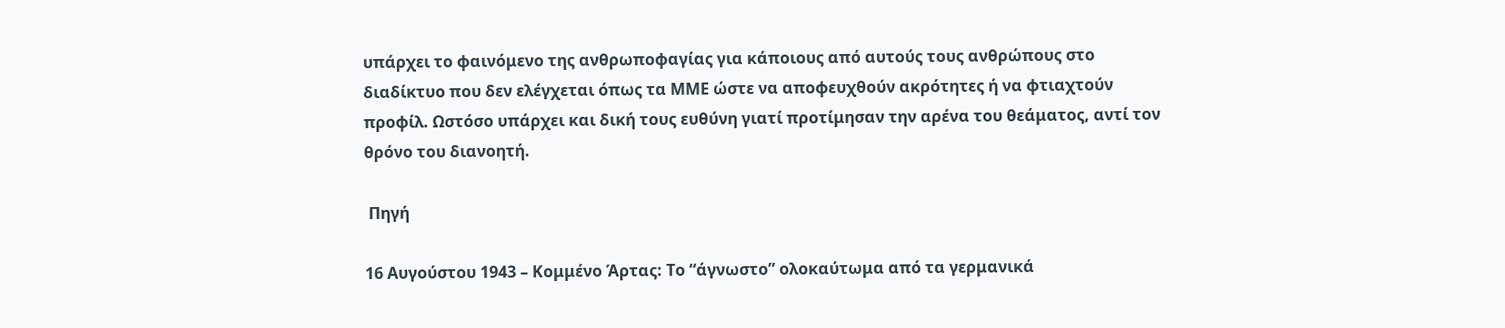υπάρχει το φαινόμενο της ανθρωποφαγίας για κάποιους από αυτούς τους ανθρώπους στο διαδίκτυο που δεν ελέγχεται όπως τα ΜΜΕ ώστε να αποφευχθούν ακρότητες ή να φτιαχτούν προφίλ. Ωστόσο υπάρχει και δική τους ευθύνη γιατί προτίμησαν την αρένα του θεάματος, αντί τον θρόνο του διανοητή.

 Πηγή

16 Αυγούστου 1943 – Κομμένο Άρτας: Το “άγνωστο” ολοκαύτωμα από τα γερμανικά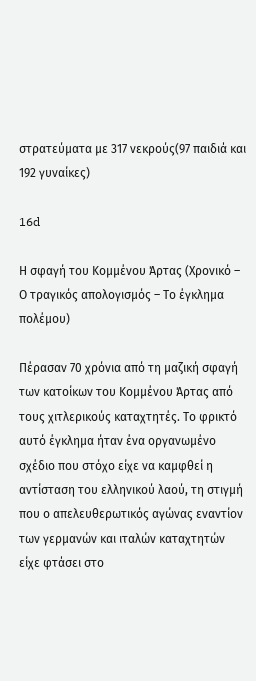στρατεύματα με 317 νεκρούς(97 παιδιά και 192 γυναίκες)

16d

Η σφαγή του Κομμένου Άρτας (Χρονικό – Ο τραγικός απολογισμός – Το έγκλημα πολέμου)

Πέρασαν 70 χρόνια από τη μαζική σφαγή των κατοίκων του Κομμένου Άρτας από τους χιτλερικούς καταχτητές. Το φρικτό αυτό έγκλημα ήταν ένα οργανωμένο σχέδιο που στόχο είχε να καμφθεί η αντίσταση του ελληνικού λαού, τη στιγμή που ο απελευθερωτικός αγώνας εναντίον των γερμανών και ιταλών καταχτητών είχε φτάσει στο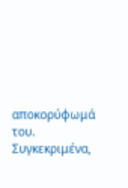αποκορύφωμά του.
Συγκεκριμένα,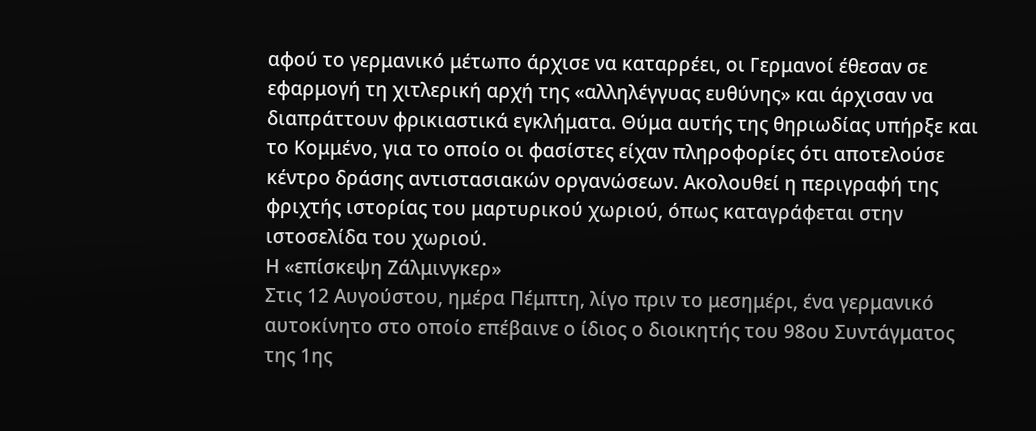αφού το γερμανικό μέτωπο άρχισε να καταρρέει, οι Γερμανοί έθεσαν σε εφαρμογή τη χιτλερική αρχή της «αλληλέγγυας ευθύνης» και άρχισαν να διαπράττουν φρικιαστικά εγκλήματα. Θύμα αυτής της θηριωδίας υπήρξε και το Κομμένο, για το οποίο οι φασίστες είχαν πληροφορίες ότι αποτελούσε κέντρο δράσης αντιστασιακών οργανώσεων. Ακολουθεί η περιγραφή της φριχτής ιστορίας του μαρτυρικού χωριού, όπως καταγράφεται στην ιστοσελίδα του χωριού.
Η «επίσκεψη Ζάλμινγκερ»
Στις 12 Αυγούστου, ημέρα Πέμπτη, λίγο πριν το μεσημέρι, ένα γερμανικό αυτοκίνητο στο οποίο επέβαινε ο ίδιος ο διοικητής του 98ου Συντάγματος της 1ης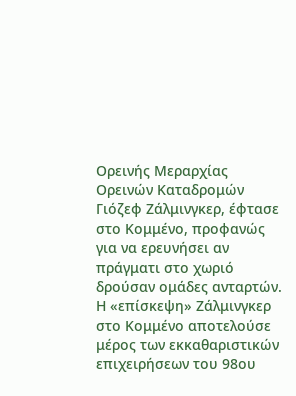Ορεινής Μεραρχίας Ορεινών Καταδρομών Γιόζεφ Ζάλμινγκερ, έφτασε στο Κομμένο, προφανώς για να ερευνήσει αν πράγματι στο χωριό δρούσαν ομάδες ανταρτών. Η «επίσκεψη» Ζάλμινγκερ στο Κομμένο αποτελούσε μέρος των εκκαθαριστικών επιχειρήσεων του 98ου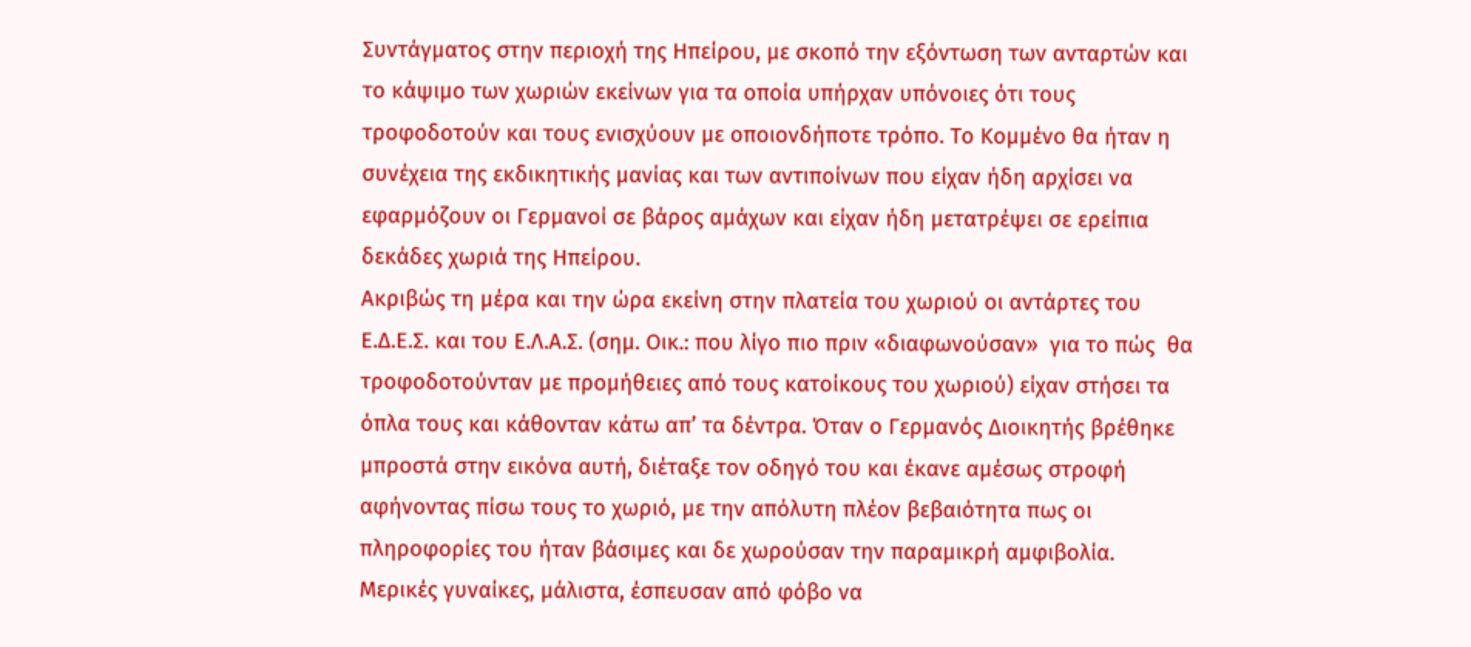Συντάγματος στην περιοχή της Ηπείρου, με σκοπό την εξόντωση των ανταρτών και το κάψιμο των χωριών εκείνων για τα οποία υπήρχαν υπόνοιες ότι τους τροφοδοτούν και τους ενισχύουν με οποιονδήποτε τρόπο. Το Κομμένο θα ήταν η συνέχεια της εκδικητικής μανίας και των αντιποίνων που είχαν ήδη αρχίσει να εφαρμόζουν οι Γερμανοί σε βάρος αμάχων και είχαν ήδη μετατρέψει σε ερείπια δεκάδες χωριά της Ηπείρου.
Ακριβώς τη μέρα και την ώρα εκείνη στην πλατεία του χωριού οι αντάρτες του Ε.Δ.Ε.Σ. και του Ε.Λ.Α.Σ. (σημ. Οικ.: που λίγο πιο πριν «διαφωνούσαν»  για το πώς  θα τροφοδοτούνταν με προμήθειες από τους κατοίκους του χωριού) είχαν στήσει τα όπλα τους και κάθονταν κάτω απ’ τα δέντρα. Όταν ο Γερμανός Διοικητής βρέθηκε μπροστά στην εικόνα αυτή, διέταξε τον οδηγό του και έκανε αμέσως στροφή αφήνοντας πίσω τους το χωριό, με την απόλυτη πλέον βεβαιότητα πως οι πληροφορίες του ήταν βάσιμες και δε χωρούσαν την παραμικρή αμφιβολία. Μερικές γυναίκες, μάλιστα, έσπευσαν από φόβο να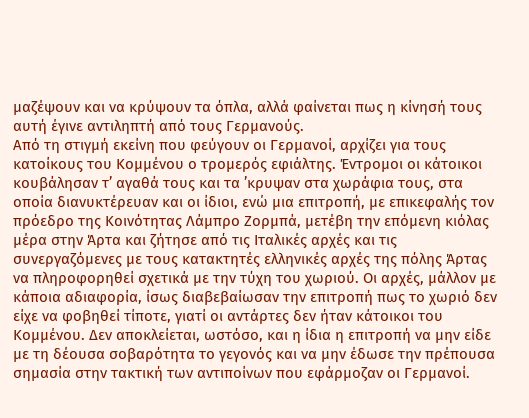μαζέψουν και να κρύψουν τα όπλα, αλλά φαίνεται πως η κίνησή τους αυτή έγινε αντιληπτή από τους Γερμανούς.
Από τη στιγμή εκείνη που φεύγουν οι Γερμανοί, αρχίζει για τους κατοίκους του Κομμένου ο τρομερός εφιάλτης. Έντρομοι οι κάτοικοι κουβάλησαν τ’ αγαθά τους και τα ’κρυψαν στα χωράφια τους, στα οποία διανυκτέρευαν και οι ίδιοι, ενώ μια επιτροπή, με επικεφαλής τον πρόεδρο της Κοινότητας Λάμπρο Ζορμπά, μετέβη την επόμενη κιόλας μέρα στην Άρτα και ζήτησε από τις Ιταλικές αρχές και τις συνεργαζόμενες με τους κατακτητές ελληνικές αρχές της πόλης Άρτας να πληροφορηθεί σχετικά με την τύχη του χωριού. Οι αρχές, μάλλον με κάποια αδιαφορία, ίσως διαβεβαίωσαν την επιτροπή πως το χωριό δεν είχε να φοβηθεί τίποτε, γιατί οι αντάρτες δεν ήταν κάτοικοι του Κομμένου. Δεν αποκλείεται, ωστόσο, και η ίδια η επιτροπή να μην είδε με τη δέουσα σοβαρότητα το γεγονός και να μην έδωσε την πρέπουσα σημασία στην τακτική των αντιποίνων που εφάρμοζαν οι Γερμανοί.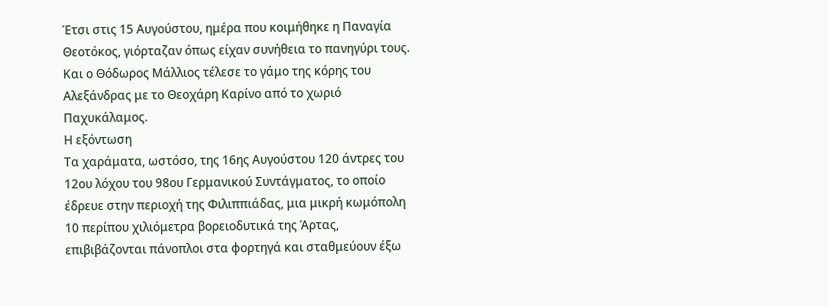Έτσι στις 15 Αυγούστου, ημέρα που κοιμήθηκε η Παναγία Θεοτόκος, γιόρταζαν όπως είχαν συνήθεια το πανηγύρι τους. Και ο Θόδωρος Μάλλιος τέλεσε το γάμο της κόρης του Αλεξάνδρας με το Θεοχάρη Καρίνο από το χωριό Παχυκάλαμος.
Η εξόντωση
Τα χαράματα, ωστόσο, της 16ης Αυγούστου 120 άντρες του 12ου λόχου του 98ου Γερμανικού Συντάγματος, το οποίο έδρευε στην περιοχή της Φιλιππιάδας, μια μικρή κωμόπολη 10 περίπου χιλιόμετρα βορειοδυτικά της Άρτας, επιβιβάζονται πάνοπλοι στα φορτηγά και σταθμεύουν έξω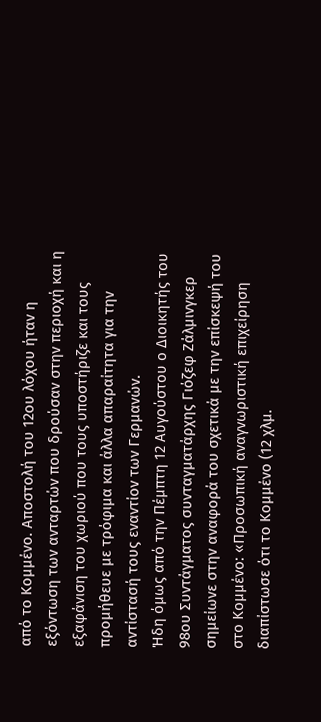από το Κομμένο. Αποστολή του 12ου λόχου ήταν η εξόντωση των ανταρτών που δρούσαν στην περιοχή και η εξαφάνιση του χωριού που τους υποστήριζε και τους προμήθευε με τρόφιμα και άλλα απαραίτητα για την αντίστασή τους εναντίον των Γερμανών.
Ήδη όμως από την Πέμπτη 12 Αυγούστου ο Διοικητής του 98ου Συντάγματος συνταγματάρχης Γιόζεφ Ζάλμινγκερ σημείωνε στην αναφορά του σχετικά με την επίσκεψή του στο Κομμένο: «Προσωπική αναγνωριστική επιχείρηση διαπίστωσε ότι το Κομμένο (12 χλμ.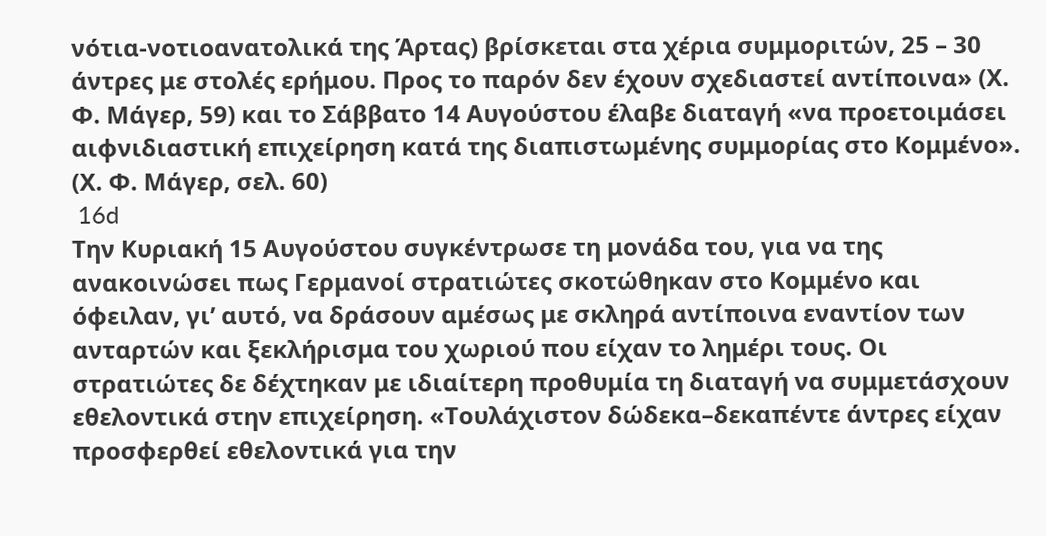νότια-νοτιοανατολικά της Άρτας) βρίσκεται στα χέρια συμμοριτών, 25 – 30 άντρες με στολές ερήμου. Προς το παρόν δεν έχουν σχεδιαστεί αντίποινα» (Χ. Φ. Μάγερ, 59) και το Σάββατο 14 Αυγούστου έλαβε διαταγή «να προετοιμάσει αιφνιδιαστική επιχείρηση κατά της διαπιστωμένης συμμορίας στο Κομμένο». (Χ. Φ. Μάγερ, σελ. 60)
 16d
Την Κυριακή 15 Αυγούστου συγκέντρωσε τη μονάδα του, για να της ανακοινώσει πως Γερμανοί στρατιώτες σκοτώθηκαν στο Κομμένο και όφειλαν, γι’ αυτό, να δράσουν αμέσως με σκληρά αντίποινα εναντίον των ανταρτών και ξεκλήρισμα του χωριού που είχαν το λημέρι τους. Οι στρατιώτες δε δέχτηκαν με ιδιαίτερη προθυμία τη διαταγή να συμμετάσχουν εθελοντικά στην επιχείρηση. «Τουλάχιστον δώδεκα–δεκαπέντε άντρες είχαν προσφερθεί εθελοντικά για την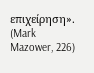επιχείρηση». (Mark Mazower, 226)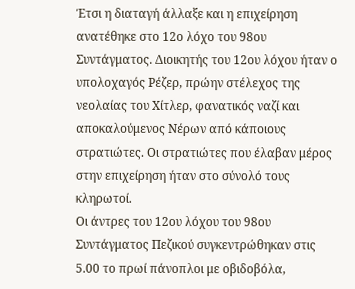Έτσι η διαταγή άλλαξε και η επιχείρηση ανατέθηκε στο 12ο λόχο του 98ου Συντάγματος. Διοικητής του 12ου λόχου ήταν ο υπολοχαγός Ρέζερ, πρώην στέλεχος της νεολαίας του Χίτλερ, φανατικός ναζί και αποκαλούμενος Νέρων από κάποιους στρατιώτες. Οι στρατιώτες που έλαβαν μέρος στην επιχείρηση ήταν στο σύνολό τους κληρωτοί.
Οι άντρες του 12ου λόχου του 98ου Συντάγματος Πεζικού συγκεντρώθηκαν στις 5.00 το πρωί πάνοπλοι με οβιδοβόλα,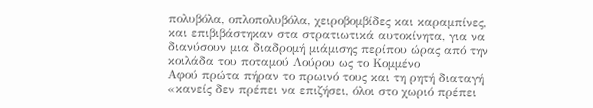πολυβόλα, οπλοπολυβόλα, χειροβομβίδες και καραμπίνες, και επιβιβάστηκαν στα στρατιωτικά αυτοκίνητα, για να διανύσουν μια διαδρομή μιάμισης περίπου ώρας από την κοιλάδα του ποταμού Λούρου ως το Κομμένο
Αφού πρώτα πήραν το πρωινό τους και τη ρητή διαταγή «κανείς δεν πρέπει να επιζήσει, όλοι στο χωριό πρέπει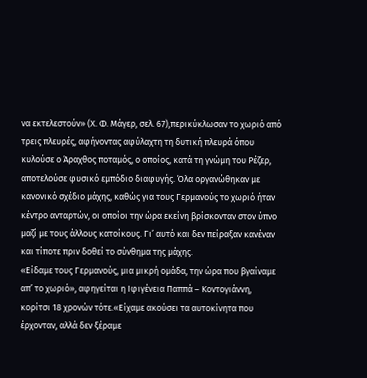να εκτελεστούν» (Χ. Φ. Μάγερ, σελ. 67),περικύκλωσαν το χωριό από τρεις πλευρές, αφήνοντας αφύλαχτη τη δυτική πλευρά όπου κυλούσε ο Άραχθος ποταμός, ο οποίος, κατά τη γνώμη του Ρέζερ, αποτελούσε φυσικό εμπόδιο διαφυγής. Όλα οργανώθηκαν με κανονικό σχέδιο μάχης, καθώς για τους Γερμανούς το χωριό ήταν κέντρο ανταρτών, οι οποίοι την ώρα εκείνη βρίσκονταν στον ύπνο μαζί με τους άλλους κατοίκους. Γι’ αυτό και δεν πείραξαν κανέναν και τίποτε πριν δοθεί το σύνθημα της μάχης.
«Είδαμε τους Γερμανούς, μια μικρή ομάδα, την ώρα που βγαίναμε απ’ το χωριό», αφηγείται η Ιφιγένεια Παππά – Κοντογιάννη, κορίτσι 18 χρονών τότε.«Είχαμε ακούσει τα αυτοκίνητα που έρχονταν, αλλά δεν ξέραμε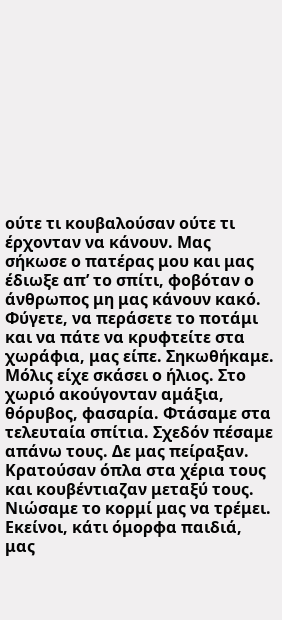ούτε τι κουβαλούσαν ούτε τι έρχονταν να κάνουν. Μας σήκωσε ο πατέρας μου και μας έδιωξε απ’ το σπίτι, φοβόταν ο άνθρωπος μη μας κάνουν κακό. Φύγετε, να περάσετε το ποτάμι και να πάτε να κρυφτείτε στα χωράφια, μας είπε. Σηκωθήκαμε. Μόλις είχε σκάσει ο ήλιος. Στο χωριό ακούγονταν αμάξια, θόρυβος, φασαρία. Φτάσαμε στα τελευταία σπίτια. Σχεδόν πέσαμε απάνω τους. Δε μας πείραξαν. Κρατούσαν όπλα στα χέρια τους και κουβέντιαζαν μεταξύ τους. Νιώσαμε το κορμί μας να τρέμει. Εκείνοι, κάτι όμορφα παιδιά, μας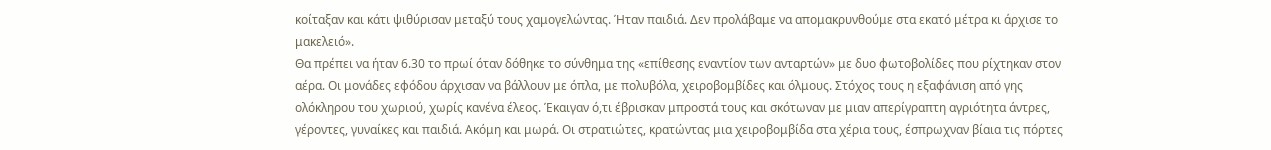κοίταξαν και κάτι ψιθύρισαν μεταξύ τους χαμογελώντας. Ήταν παιδιά. Δεν προλάβαμε να απομακρυνθούμε στα εκατό μέτρα κι άρχισε το μακελειό».
Θα πρέπει να ήταν 6.30 το πρωί όταν δόθηκε το σύνθημα της «επίθεσης εναντίον των ανταρτών» με δυο φωτοβολίδες που ρίχτηκαν στον αέρα. Οι μονάδες εφόδου άρχισαν να βάλλουν με όπλα, με πολυβόλα, χειροβομβίδες και όλμους. Στόχος τους η εξαφάνιση από γης ολόκληρου του χωριού, χωρίς κανένα έλεος. Έκαιγαν ό,τι έβρισκαν μπροστά τους και σκότωναν με μιαν απερίγραπτη αγριότητα άντρες, γέροντες, γυναίκες και παιδιά. Ακόμη και μωρά. Οι στρατιώτες, κρατώντας μια χειροβομβίδα στα χέρια τους, έσπρωχναν βίαια τις πόρτες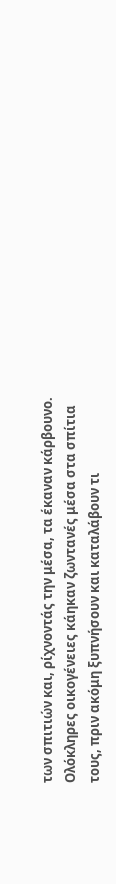των σπιτιών και, ρίχνοντάς την μέσα, τα έκαναν κάρβουνο.
Ολόκληρες οικογένειες κάηκαν ζωντανές μέσα στα σπίτια τους, πριν ακόμη ξυπνήσουν και καταλάβουν τι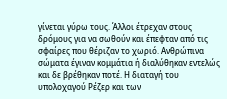γίνεται γύρω τους. Άλλοι έτρεχαν στους δρόμους για να σωθούν και έπεφταν από τις σφαίρες που θέριζαν το χωριό. Ανθρώπινα σώματα έγιναν κομμάτια ή διαλύθηκαν εντελώς και δε βρέθηκαν ποτέ. Η διαταγή του υπολοχαγού Ρέζερ και των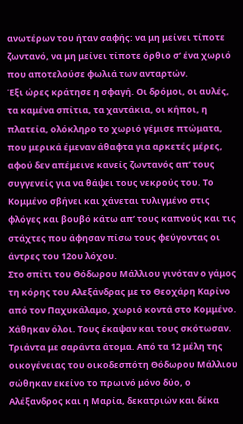ανωτέρων του ήταν σαφής: να μη μείνει τίποτε ζωντανό, να μη μείνει τίποτε όρθιο σ’ ένα χωριό που αποτελούσε φωλιά των ανταρτών.
Έξι ώρες κράτησε η σφαγή. Οι δρόμοι, οι αυλές, τα καμένα σπίτια, τα χαντάκια, οι κήποι, η πλατεία, ολόκληρο το χωριό γέμισε πτώματα, που μερικά έμεναν άθαφτα για αρκετές μέρες, αφού δεν απέμεινε κανείς ζωντανός απ’ τους συγγενείς για να θάψει τους νεκρούς του. Το Κομμένο σβήνει και χάνεται τυλιγμένο στις φλόγες και βουβό κάτω απ’ τους καπνούς και τις στάχτες που άφησαν πίσω τους φεύγοντας οι άντρες του 12ου λόχου.
Στο σπίτι του Θόδωρου Μάλλιου γινόταν ο γάμος τη κόρης του Αλεξάνδρας με το Θεοχάρη Καρίνο από τον Παχυκάλαμο, χωριό κοντά στο Κομμένο. Χάθηκαν όλοι. Τους έκαψαν και τους σκότωσαν. Τριάντα με σαράντα άτομα. Από τα 12 μέλη της οικογένειας του οικοδεσπότη Θόδωρου Μάλλιου σώθηκαν εκείνο το πρωινό μόνο δύο, ο Αλέξανδρος και η Μαρία, δεκατριών και δέκα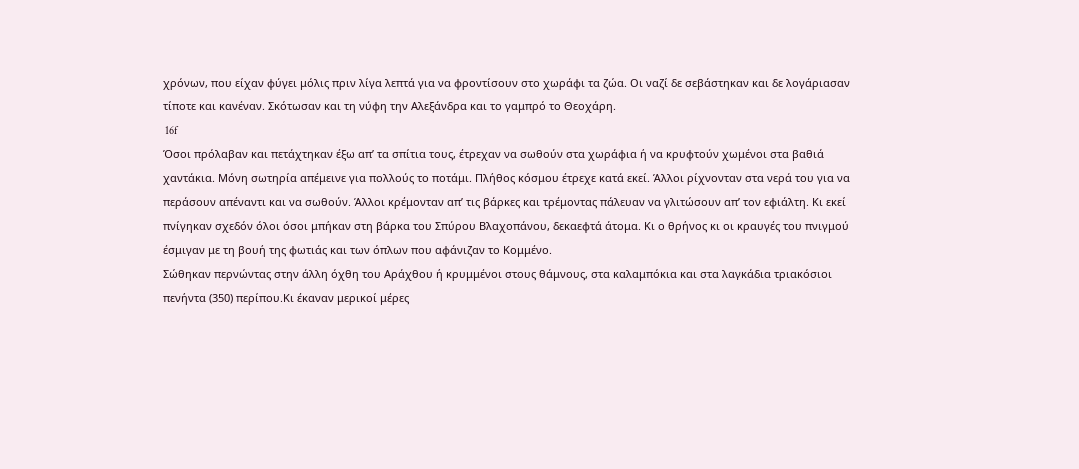χρόνων, που είχαν φύγει μόλις πριν λίγα λεπτά για να φροντίσουν στο χωράφι τα ζώα. Οι ναζί δε σεβάστηκαν και δε λογάριασαν τίποτε και κανέναν. Σκότωσαν και τη νύφη την Αλεξάνδρα και το γαμπρό το Θεοχάρη.
 16f
Όσοι πρόλαβαν και πετάχτηκαν έξω απ’ τα σπίτια τους, έτρεχαν να σωθούν στα χωράφια ή να κρυφτούν χωμένοι στα βαθιά χαντάκια. Μόνη σωτηρία απέμεινε για πολλούς το ποτάμι. Πλήθος κόσμου έτρεχε κατά εκεί. Άλλοι ρίχνονταν στα νερά του για να περάσουν απέναντι και να σωθούν. Άλλοι κρέμονταν απ’ τις βάρκες και τρέμοντας πάλευαν να γλιτώσουν απ’ τον εφιάλτη. Κι εκεί πνίγηκαν σχεδόν όλοι όσοι μπήκαν στη βάρκα του Σπύρου Βλαχοπάνου, δεκαεφτά άτομα. Κι ο θρήνος κι οι κραυγές του πνιγμού έσμιγαν με τη βουή της φωτιάς και των όπλων που αφάνιζαν το Κομμένο.
Σώθηκαν περνώντας στην άλλη όχθη του Αράχθου ή κρυμμένοι στους θάμνους, στα καλαμπόκια και στα λαγκάδια τριακόσιοι πενήντα (350) περίπου.Κι έκαναν μερικοί μέρες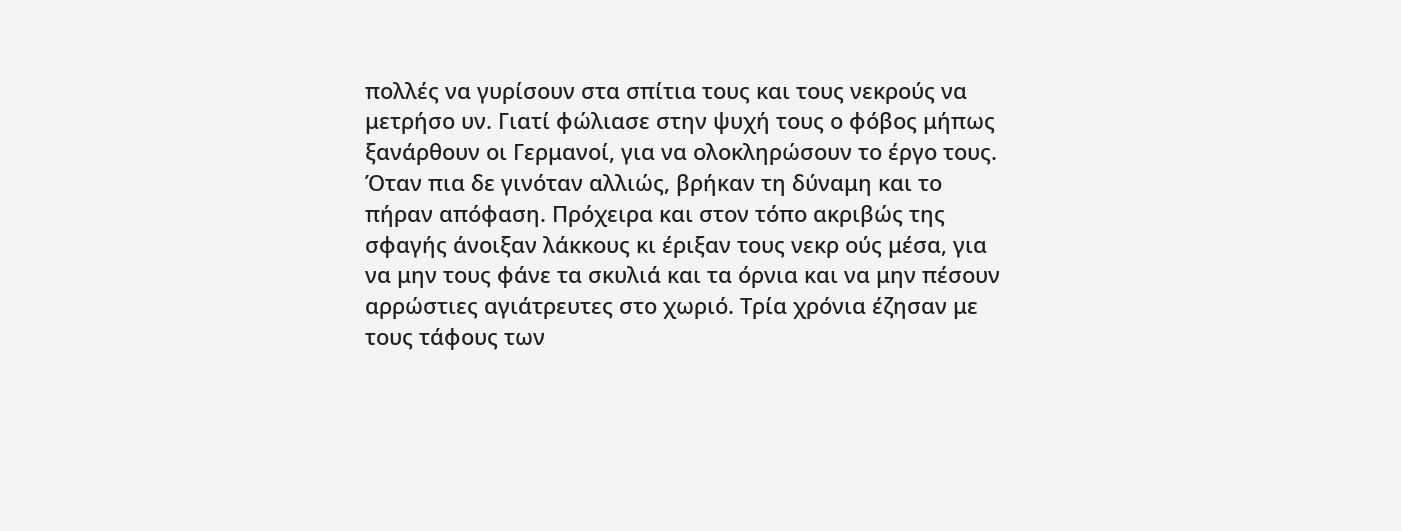πολλές να γυρίσουν στα σπίτια τους και τους νεκρούς να μετρήσο υν. Γιατί φώλιασε στην ψυχή τους ο φόβος μήπως ξανάρθουν οι Γερμανοί, για να ολοκληρώσουν το έργο τους. Όταν πια δε γινόταν αλλιώς, βρήκαν τη δύναμη και το πήραν απόφαση. Πρόχειρα και στον τόπο ακριβώς της σφαγής άνοιξαν λάκκους κι έριξαν τους νεκρ ούς μέσα, για να μην τους φάνε τα σκυλιά και τα όρνια και να μην πέσουν αρρώστιες αγιάτρευτες στο χωριό. Τρία χρόνια έζησαν με τους τάφους των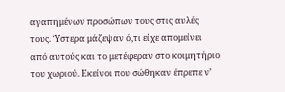αγαπημένων προσώπων τους στις αυλές τους. Ύστερα μάζεψαν ό,τι είχε απομείνει από αυτούς και το μετέφεραν στο κοιμητήριο του χωριού. Εκείνοι που σώθηκαν έπρεπε ν’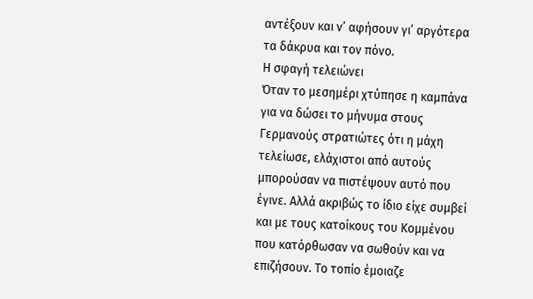αντέξουν και ν’ αφήσουν γι’ αργότερα τα δάκρυα και τον πόνο.
Η σφαγή τελειώνει
Όταν το μεσημέρι χτύπησε η καμπάνα για να δώσει το μήνυμα στους Γερμανούς στρατιώτες ότι η μάχη τελείωσε, ελάχιστοι από αυτούς μπορούσαν να πιστέψουν αυτό που έγινε. Αλλά ακριβώς το ίδιο είχε συμβεί και με τους κατοίκους του Κομμένου που κατόρθωσαν να σωθούν και να επιζήσουν. Το τοπίο έμοιαζε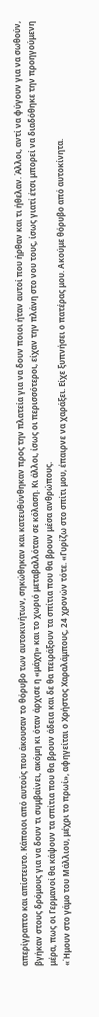απερίγραπτο και απίστευτο. Κάποιοι από αυτούς που άκουσαν το θόρυβο των αυτοκινήτων, σηκώθηκαν και κατευθύνθηκαν προς την πλατεία για να δουν ποιοι ήταν αυτοί που ήρθαν και τι ήθελαν. Άλλοι, αντί να φύγουν για να σωθούν, βγήκαν στους δρόμους για να δουν τι συμβαίνει, ακόμη κι όταν άρχισε η «μάχη» και το χωριό μεταβαλλόταν σε κόλαση. Κι άλλοι, ίσως οι περισσότεροι, είχαν την πλάνη στο νου τους, ίσως γιατί έτσι μπορεί να διαδόθηκε την προηγούμενη μέρα, πως οι Γερμανοί θα κάψουν τα σπίτια που θα βρουν άδεια και δε θα πειράξουν τα σπίτια που θα βρουν μέσα ανθρώπους.
«Ήμουν στο γάμο του Μάλλιου, μέχρι το πρωί», αφηγείται ο Χρήστος Χαραλάμπους, 24 χρονών τότε. «Γυρίζω στο σπίτι μου, έπαιρνε να χαράξει. Είχε ξυπνήσει ο πατέρας μου. Ακούμε θόρυβο από αυτοκίνητα.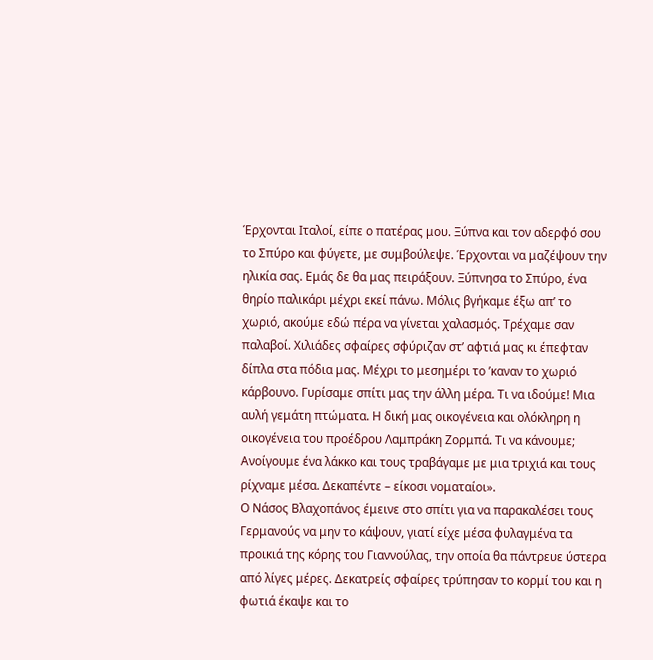Έρχονται Ιταλοί, είπε ο πατέρας μου. Ξύπνα και τον αδερφό σου το Σπύρο και φύγετε, με συμβούλεψε. Έρχονται να μαζέψουν την ηλικία σας. Εμάς δε θα μας πειράξουν. Ξύπνησα το Σπύρο, ένα θηρίο παλικάρι μέχρι εκεί πάνω. Μόλις βγήκαμε έξω απ’ το χωριό, ακούμε εδώ πέρα να γίνεται χαλασμός. Τρέχαμε σαν παλαβοί. Χιλιάδες σφαίρες σφύριζαν στ’ αφτιά μας κι έπεφταν δίπλα στα πόδια μας. Μέχρι το μεσημέρι το ’καναν το χωριό κάρβουνο. Γυρίσαμε σπίτι μας την άλλη μέρα. Τι να ιδούμε! Μια αυλή γεμάτη πτώματα. Η δική μας οικογένεια και ολόκληρη η οικογένεια του προέδρου Λαμπράκη Ζορμπά. Τι να κάνουμε; Ανοίγουμε ένα λάκκο και τους τραβάγαμε με μια τριχιά και τους ρίχναμε μέσα. Δεκαπέντε – είκοσι νοματαίοι».
Ο Νάσος Βλαχοπάνος έμεινε στο σπίτι για να παρακαλέσει τους Γερμανούς να μην το κάψουν, γιατί είχε μέσα φυλαγμένα τα προικιά της κόρης του Γιαννούλας, την οποία θα πάντρευε ύστερα από λίγες μέρες. Δεκατρείς σφαίρες τρύπησαν το κορμί του και η φωτιά έκαψε και το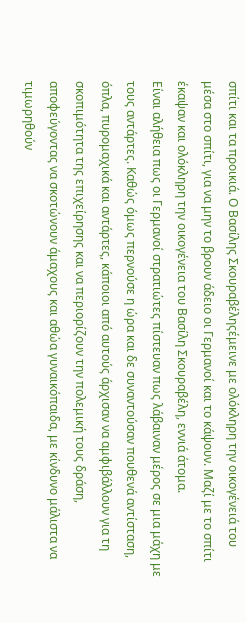σπίτι και τα προικιά. Ο Βασίλης Σκουραβέληςέμεινε με ολόκληρη την οικογένειά του μέσα στο σπίτι, για να μην το βρουν άδειο οι Γερμανοί και το κάψουν. Μαζί με το σπίτι έκαψαν και ολόκληρη την οικογένεια του Βασίλη Σκουραβέλη, εννιά άτομα.
Είναι αλήθεια πως οι Γερμανοί στρατιώτες πίστευαν πως λάβαιναν μέρος σε μια μάχη με τους αντάρτες. Καθώς όμως περνούσε η ώρα και δε συναντούσαν πουθενά αντίσταση, όπλα, πυρομαχικά και αντάρτες, κάποιοι από αυτούς άρχισαν να αμφιβάλλουν για τη σκοπιμότητα της επιχείρησης και να περιορίζουν την πολεμική τους δράση, αποφεύγοντας να σκοτώνουν άμαχους και αθώα γυναικόπαιδα, με κίνδυνο μάλιστα να τιμωρηθούν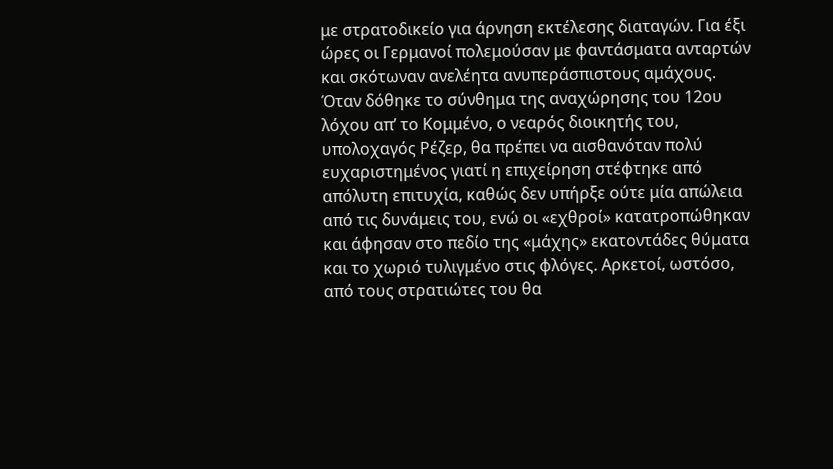με στρατοδικείο για άρνηση εκτέλεσης διαταγών. Για έξι ώρες οι Γερμανοί πολεμούσαν με φαντάσματα ανταρτών και σκότωναν ανελέητα ανυπεράσπιστους αμάχους.
Όταν δόθηκε το σύνθημα της αναχώρησης του 12ου λόχου απ’ το Κομμένο, ο νεαρός διοικητής του, υπολοχαγός Ρέζερ, θα πρέπει να αισθανόταν πολύ ευχαριστημένος γιατί η επιχείρηση στέφτηκε από απόλυτη επιτυχία, καθώς δεν υπήρξε ούτε μία απώλεια από τις δυνάμεις του, ενώ οι «εχθροί» κατατροπώθηκαν και άφησαν στο πεδίο της «μάχης» εκατοντάδες θύματα και το χωριό τυλιγμένο στις φλόγες. Αρκετοί, ωστόσο, από τους στρατιώτες του θα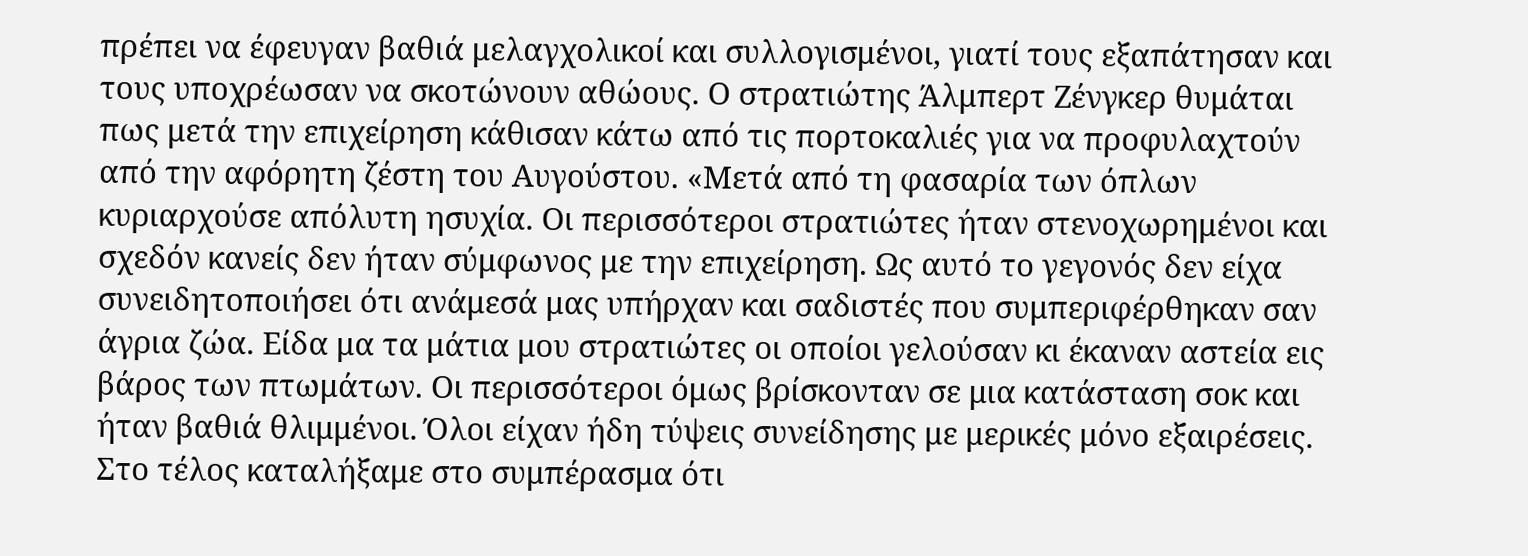πρέπει να έφευγαν βαθιά μελαγχολικοί και συλλογισμένοι, γιατί τους εξαπάτησαν και τους υποχρέωσαν να σκοτώνουν αθώους. Ο στρατιώτης Άλμπερτ Ζένγκερ θυμάται πως μετά την επιχείρηση κάθισαν κάτω από τις πορτοκαλιές για να προφυλαχτούν από την αφόρητη ζέστη του Αυγούστου. «Μετά από τη φασαρία των όπλων κυριαρχούσε απόλυτη ησυχία. Οι περισσότεροι στρατιώτες ήταν στενοχωρημένοι και σχεδόν κανείς δεν ήταν σύμφωνος με την επιχείρηση. Ως αυτό το γεγονός δεν είχα συνειδητοποιήσει ότι ανάμεσά μας υπήρχαν και σαδιστές που συμπεριφέρθηκαν σαν άγρια ζώα. Είδα μα τα μάτια μου στρατιώτες οι οποίοι γελούσαν κι έκαναν αστεία εις βάρος των πτωμάτων. Οι περισσότεροι όμως βρίσκονταν σε μια κατάσταση σοκ και ήταν βαθιά θλιμμένοι. Όλοι είχαν ήδη τύψεις συνείδησης με μερικές μόνο εξαιρέσεις. Στο τέλος καταλήξαμε στο συμπέρασμα ότι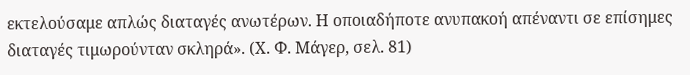εκτελούσαμε απλώς διαταγές ανωτέρων. Η οποιαδήποτε ανυπακοή απέναντι σε επίσημες διαταγές τιμωρούνταν σκληρά». (Χ. Φ. Μάγερ, σελ. 81)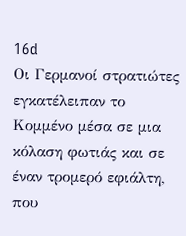16d
Οι Γερμανοί στρατιώτες εγκατέλειπαν το Κομμένο μέσα σε μια κόλαση φωτιάς και σε έναν τρομερό εφιάλτη, που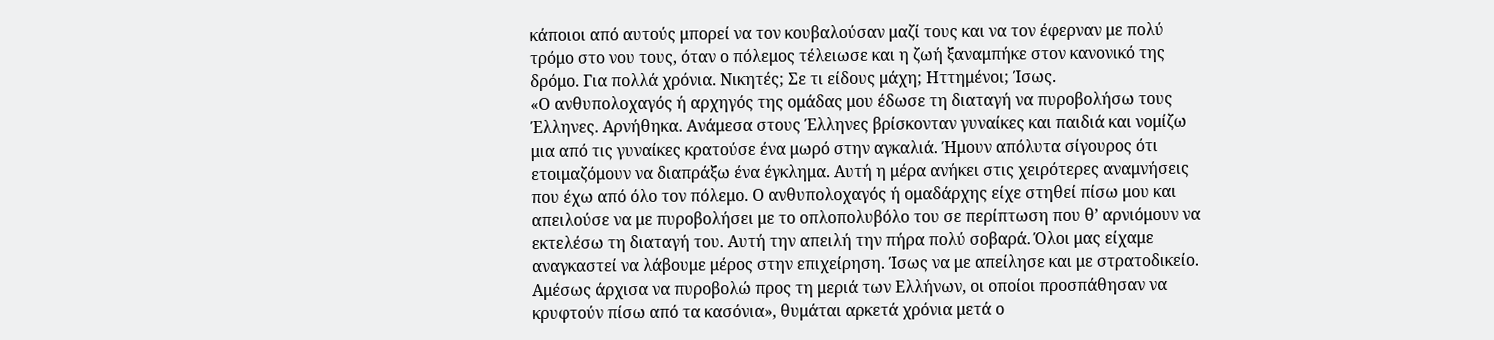κάποιοι από αυτούς μπορεί να τον κουβαλούσαν μαζί τους και να τον έφερναν με πολύ τρόμο στο νου τους, όταν ο πόλεμος τέλειωσε και η ζωή ξαναμπήκε στον κανονικό της δρόμο. Για πολλά χρόνια. Νικητές; Σε τι είδους μάχη; Ηττημένοι; Ίσως.
«Ο ανθυπολοχαγός ή αρχηγός της ομάδας μου έδωσε τη διαταγή να πυροβολήσω τους Έλληνες. Αρνήθηκα. Ανάμεσα στους Έλληνες βρίσκονταν γυναίκες και παιδιά και νομίζω μια από τις γυναίκες κρατούσε ένα μωρό στην αγκαλιά. Ήμουν απόλυτα σίγουρος ότι ετοιμαζόμουν να διαπράξω ένα έγκλημα. Αυτή η μέρα ανήκει στις χειρότερες αναμνήσεις που έχω από όλο τον πόλεμο. Ο ανθυπολοχαγός ή ομαδάρχης είχε στηθεί πίσω μου και απειλούσε να με πυροβολήσει με το οπλοπολυβόλο του σε περίπτωση που θ’ αρνιόμουν να εκτελέσω τη διαταγή του. Αυτή την απειλή την πήρα πολύ σοβαρά. Όλοι μας είχαμε αναγκαστεί να λάβουμε μέρος στην επιχείρηση. Ίσως να με απείλησε και με στρατοδικείο. Αμέσως άρχισα να πυροβολώ προς τη μεριά των Ελλήνων, οι οποίοι προσπάθησαν να κρυφτούν πίσω από τα κασόνια», θυμάται αρκετά χρόνια μετά ο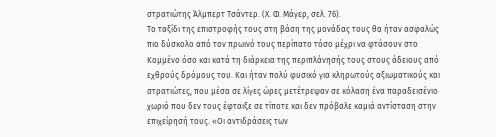στρατιώτης Άλμπερτ Τσάντερ. (Χ. Φ. Μάγερ, σελ. 76).
Το ταξίδι της επιστροφής τους στη βάση της μονάδας τους θα ήταν ασφαλώς πιο δύσκολο από τον πρωινό τους περίπατο τόσο μέχρι να φτάσουν στο Κομμένο όσο και κατά τη διάρκεια της περιπλάνησής τους στους άδειους από εχθρούς δρόμους του. Και ήταν πολύ φυσικό για κληρωτούς αξιωματικούς και στρατιώτες, που μέσα σε λίγες ώρες μετέτρεψαν σε κόλαση ένα παραδεισένιο χωριό που δεν τους έφταιξε σε τίποτε και δεν πρόβαλε καμιά αντίσταση στην επιχείρησή τους. «Οι αντιδράσεις των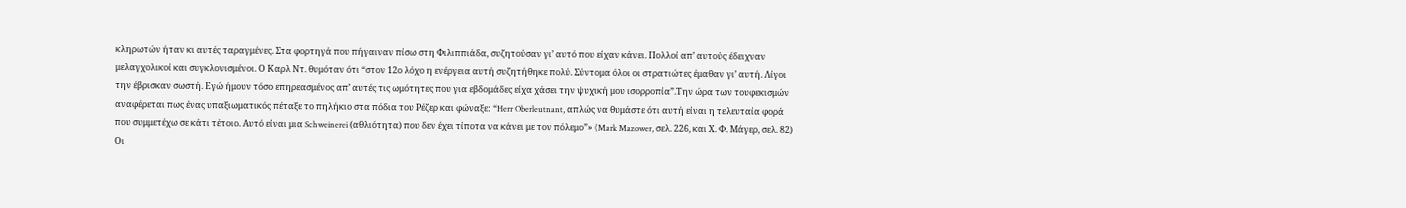κληρωτών ήταν κι αυτές ταραγμένες. Στα φορτηγά που πήγαιναν πίσω στη Φιλιππιάδα, συζητούσαν γι’ αυτό που είχαν κάνει. Πολλοί απ’ αυτούς έδειχναν μελαγχολικοί και συγκλονισμένοι. Ο Καρλ Ντ. θυμόταν ότι “στον 12ο λόχο η ενέργεια αυτή συζητήθηκε πολύ. Σύντομα όλοι οι στρατιώτες έμαθαν γι’ αυτή. Λίγοι την έβρισκαν σωστή. Εγώ ήμουν τόσο επηρεασμένος απ’ αυτές τις ωμότητες που για εβδομάδες είχα χάσει την ψυχική μου ισορροπία”.Την ώρα των τουφεκισμών αναφέρεται πως ένας υπαξιωματικός πέταξε το πηλήκιο στα πόδια του Ρέζερ και φώναξε: “Herr Oberleutnant, απλώς να θυμάστε ότι αυτή είναι η τελευταία φορά που συμμετέχω σε κάτι τέτοιο. Αυτό είναι μια Schweinerei (αθλιότητα) που δεν έχει τίποτα να κάνει με τον πόλεμο”» (Mark Mazower, σελ. 226, και Χ. Φ. Μάγερ, σελ. 82)
Οι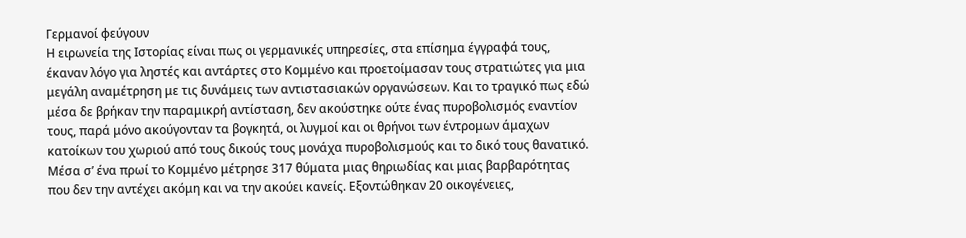Γερμανοί φεύγουν
Η ειρωνεία της Ιστορίας είναι πως οι γερμανικές υπηρεσίες, στα επίσημα έγγραφά τους, έκαναν λόγο για ληστές και αντάρτες στο Κομμένο και προετοίμασαν τους στρατιώτες για μια μεγάλη αναμέτρηση με τις δυνάμεις των αντιστασιακών οργανώσεων. Και το τραγικό πως εδώ μέσα δε βρήκαν την παραμικρή αντίσταση, δεν ακούστηκε ούτε ένας πυροβολισμός εναντίον τους, παρά μόνο ακούγονταν τα βογκητά, οι λυγμοί και οι θρήνοι των έντρομων άμαχων κατοίκων του χωριού από τους δικούς τους μονάχα πυροβολισμούς και το δικό τους θανατικό. Μέσα σ’ ένα πρωί το Κομμένο μέτρησε 317 θύματα μιας θηριωδίας και μιας βαρβαρότητας που δεν την αντέχει ακόμη και να την ακούει κανείς. Εξοντώθηκαν 20 οικογένειες,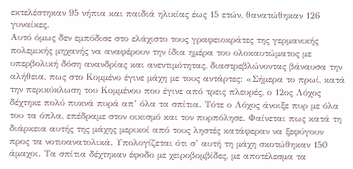εκτελέστηκαν 95 νήπια και παιδιά ηλικίας έως 15 ετών, θανατώθηκαν 126 γυναίκες.
Αυτό όμως δεν εμπόδισε στο ελάχιστο τους γραφειοκράτες της γερμανικής πολεμικής μηχανής να αναφέρουν την ίδια ημέρα του ολοκαυτώματος με υπερβολική δόση ανανδρίας και ανεντιμότητας, διαστρεβλώνοντας βάναυσα την αλήθεια, πως στο Κομμένο έγινε μάχη με τους αντάρτες: «Σήμερα το πρωί, κατά την περικύκλωση του Κομμένου που έγινε από τρεις πλευρές, ο 12ος Λόχος δέχτηκε πολύ πυκνά πυρά απ’ όλα τα σπίτια. Τότε ο Λόχος άνοιξε πυρ με όλα του τα όπλα, επέδραμε στον οικισμό και τον πυρπόλησε. Φαίνεται πως κατά τη διάρκεια αυτής της μάχης μερικοί από τους ληστές κατάφεραν να ξεφύγουν προς τα νοτιοανατολικά. Υπολογίζεται ότι σ’ αυτή τη μάχη σκοτώθηκαν 150 άμαχοι. Τα σπίτια δέχτηκαν έφοδο με χειροβομβίδες, με αποτέλεσμα τα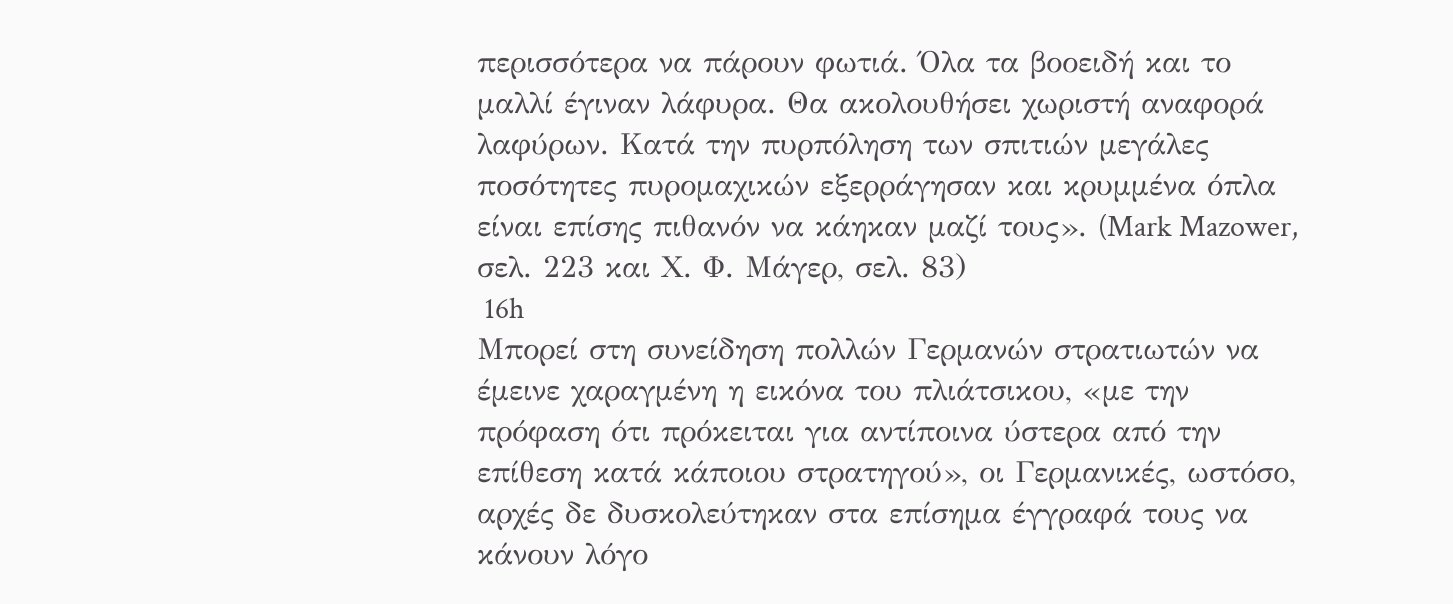περισσότερα να πάρουν φωτιά. Όλα τα βοοειδή και το μαλλί έγιναν λάφυρα. Θα ακολουθήσει χωριστή αναφορά λαφύρων. Κατά την πυρπόληση των σπιτιών μεγάλες ποσότητες πυρομαχικών εξερράγησαν και κρυμμένα όπλα είναι επίσης πιθανόν να κάηκαν μαζί τους». (Mark Mazower, σελ. 223 και Χ. Φ. Μάγερ, σελ. 83)
 16h
Μπορεί στη συνείδηση πολλών Γερμανών στρατιωτών να έμεινε χαραγμένη η εικόνα του πλιάτσικου, «με την πρόφαση ότι πρόκειται για αντίποινα ύστερα από την επίθεση κατά κάποιου στρατηγού», οι Γερμανικές, ωστόσο, αρχές δε δυσκολεύτηκαν στα επίσημα έγγραφά τους να κάνουν λόγο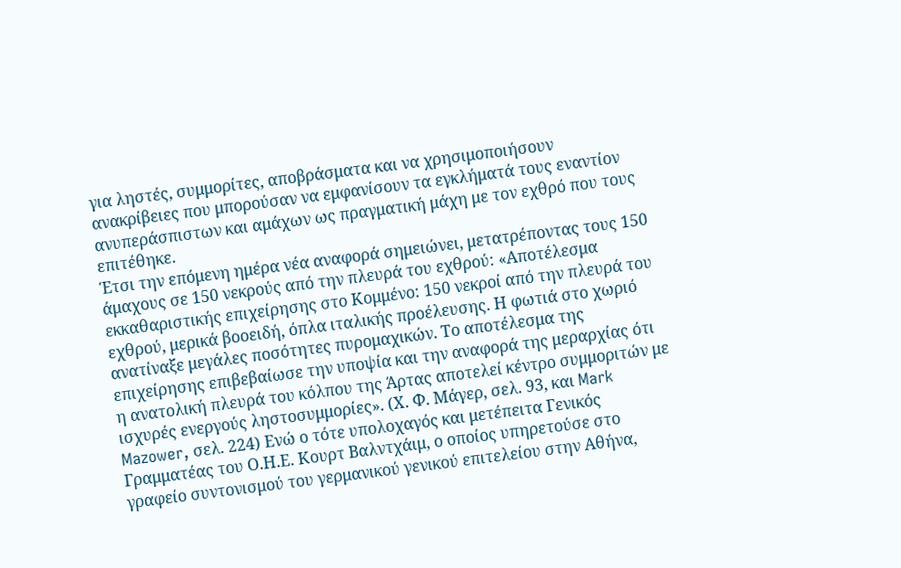για ληστές, συμμορίτες, αποβράσματα και να χρησιμοποιήσουν ανακρίβειες που μπορούσαν να εμφανίσουν τα εγκλήματά τους εναντίον ανυπεράσπιστων και αμάχων ως πραγματική μάχη με τον εχθρό που τους επιτέθηκε.
Έτσι την επόμενη ημέρα νέα αναφορά σημειώνει, μετατρέποντας τους 150 άμαχους σε 150 νεκρούς από την πλευρά του εχθρού: «Αποτέλεσμα εκκαθαριστικής επιχείρησης στο Κομμένο: 150 νεκροί από την πλευρά του εχθρού, μερικά βοοειδή, όπλα ιταλικής προέλευσης. Η φωτιά στο χωριό ανατίναξε μεγάλες ποσότητες πυρομαχικών. Το αποτέλεσμα της επιχείρησης επιβεβαίωσε την υποψία και την αναφορά της μεραρχίας ότι η ανατολική πλευρά του κόλπου της Άρτας αποτελεί κέντρο συμμοριτών με ισχυρές ενεργούς ληστοσυμμορίες». (Χ. Φ. Μάγερ, σελ. 93, και Mark Mazower, σελ. 224) Ενώ ο τότε υπολοχαγός και μετέπειτα Γενικός Γραμματέας του Ο.Η.Ε. Κουρτ Βαλντχάιμ, ο οποίος υπηρετούσε στο γραφείο συντονισμού του γερμανικού γενικού επιτελείου στην Αθήνα,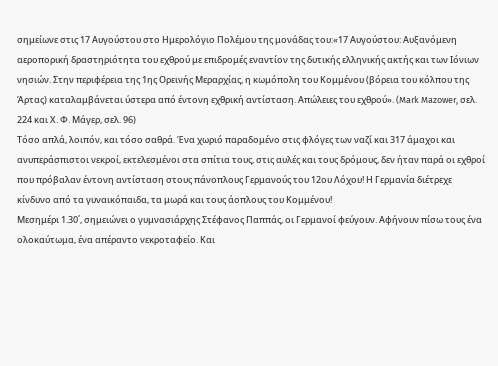σημείωνε στις 17 Αυγούστου στο Ημερολόγιο Πολέμου της μονάδας του:«17 Αυγούστου: Αυξανόμενη αεροπορική δραστηριότητα του εχθρού με επιδρομές εναντίον της δυτικής ελληνικής ακτής και των Ιόνιων νησιών. Στην περιφέρεια της 1ης Ορεινής Μεραρχίας, η κωμόπολη του Κομμένου (βόρεια του κόλπου της Άρτας) καταλαμβάνεται ύστερα από έντονη εχθρική αντίσταση. Απώλειες του εχθρού». (Mark Mazower, σελ. 224 και Χ. Φ. Μάγερ, σελ. 96)
Τόσο απλά, λοιπόν, και τόσο σαθρά. Ένα χωριό παραδομένο στις φλόγες των ναζί και 317 άμαχοι και ανυπεράσπιστοι νεκροί, εκτελεσμένοι στα σπίτια τους, στις αυλές και τους δρόμους, δεν ήταν παρά οι εχθροί που πρόβαλαν έντονη αντίσταση στους πάνοπλους Γερμανούς του 12ου Λόχου! Η Γερμανία διέτρεχε κίνδυνο από τα γυναικόπαιδα, τα μωρά και τους άοπλους του Κομμένου!
Μεσημέρι 1.30΄, σημειώνει ο γυμνασιάρχης Στέφανος Παππάς, οι Γερμανοί φεύγουν. Αφήνουν πίσω τους ένα ολοκαύτωμα, ένα απέραντο νεκροταφείο. Και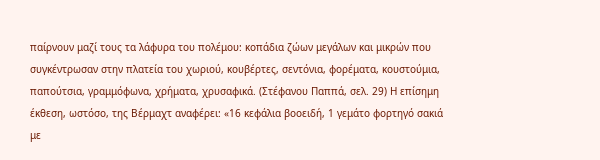παίρνουν μαζί τους τα λάφυρα του πολέμου: κοπάδια ζώων μεγάλων και μικρών που συγκέντρωσαν στην πλατεία του χωριού, κουβέρτες, σεντόνια, φορέματα, κουστούμια, παπούτσια, γραμμόφωνα, χρήματα, χρυσαφικά. (Στέφανου Παππά, σελ. 29) Η επίσημη έκθεση, ωστόσο, της Βέρμαχτ αναφέρει: «16 κεφάλια βοοειδή, 1 γεμάτο φορτηγό σακιά με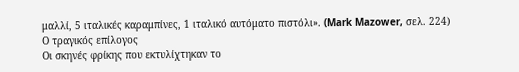μαλλί, 5 ιταλικές καραμπίνες, 1 ιταλικό αυτόματο πιστόλι». (Mark Mazower, σελ. 224)
Ο τραγικός επίλογος
Οι σκηνές φρίκης που εκτυλίχτηκαν το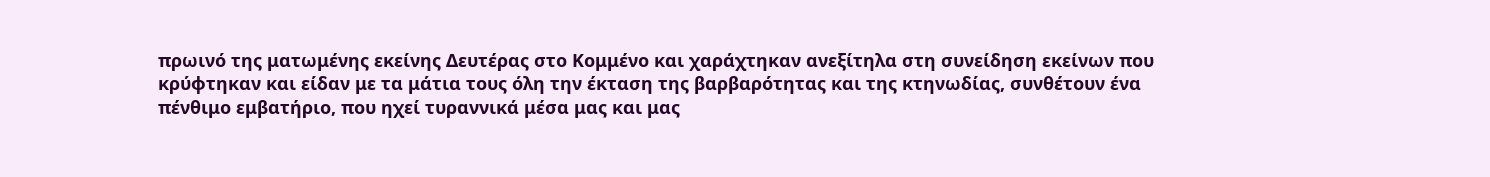πρωινό της ματωμένης εκείνης Δευτέρας στο Κομμένο και χαράχτηκαν ανεξίτηλα στη συνείδηση εκείνων που κρύφτηκαν και είδαν με τα μάτια τους όλη την έκταση της βαρβαρότητας και της κτηνωδίας, συνθέτουν ένα πένθιμο εμβατήριο, που ηχεί τυραννικά μέσα μας και μας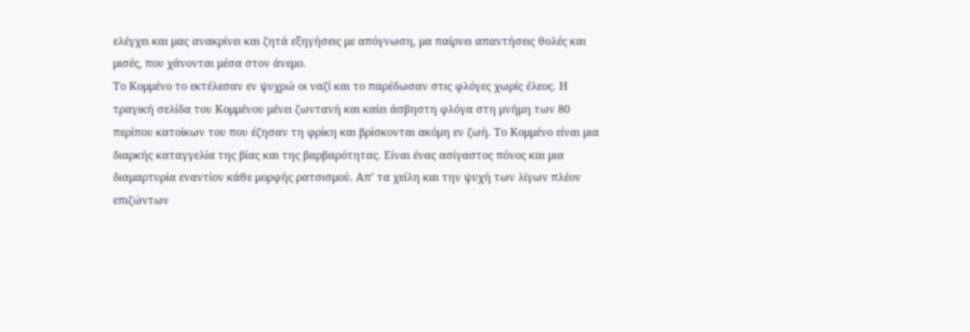ελέγχει και μας ανακρίνει και ζητά εξηγήσεις με απόγνωση, μα παίρνει απαντήσεις θολές και μισές, που χάνονται μέσα στον άνεμο.
Το Κομμένο το εκτέλεσαν εν ψυχρώ οι ναζί και το παρέδωσαν στις φλόγες χωρίς έλεος. Η τραγική σελίδα του Κομμένου μένει ζωντανή και καίει άσβηστη φλόγα στη μνήμη των 80 περίπου κατοίκων του που έζησαν τη φρίκη και βρίσκονται ακόμη εν ζωή. Το Κομμένο είναι μια διαρκής καταγγελία της βίας και της βαρβαρότητας. Είναι ένας ασίγαστος πόνος και μια διαμαρτυρία εναντίον κάθε μορφής ρατσισμού. Απ’ τα χείλη και την ψυχή των λίγων πλέον επιζώντων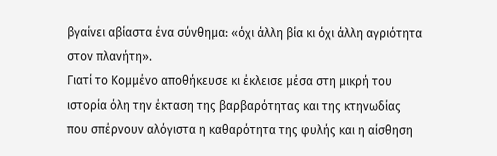βγαίνει αβίαστα ένα σύνθημα: «όχι άλλη βία κι όχι άλλη αγριότητα στον πλανήτη».
Γιατί το Κομμένο αποθήκευσε κι έκλεισε μέσα στη μικρή του ιστορία όλη την έκταση της βαρβαρότητας και της κτηνωδίας που σπέρνουν αλόγιστα η καθαρότητα της φυλής και η αίσθηση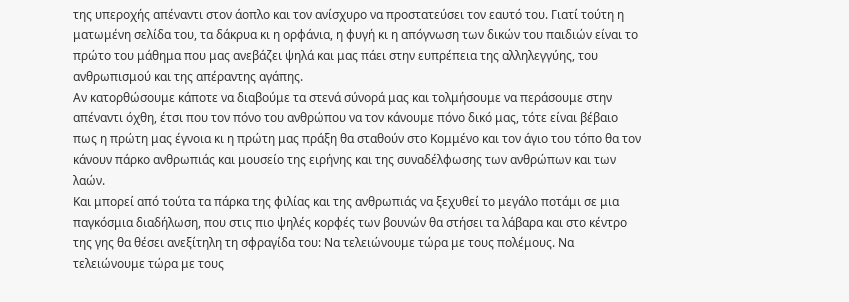της υπεροχής απέναντι στον άοπλο και τον ανίσχυρο να προστατεύσει τον εαυτό του. Γιατί τούτη η ματωμένη σελίδα του, τα δάκρυα κι η ορφάνια, η φυγή κι η απόγνωση των δικών του παιδιών είναι το πρώτο του μάθημα που μας ανεβάζει ψηλά και μας πάει στην ευπρέπεια της αλληλεγγύης, του ανθρωπισμού και της απέραντης αγάπης.
Αν κατορθώσουμε κάποτε να διαβούμε τα στενά σύνορά μας και τολμήσουμε να περάσουμε στην απέναντι όχθη, έτσι που τον πόνο του ανθρώπου να τον κάνουμε πόνο δικό μας, τότε είναι βέβαιο πως η πρώτη μας έγνοια κι η πρώτη μας πράξη θα σταθούν στο Κομμένο και τον άγιο του τόπο θα τον κάνουν πάρκο ανθρωπιάς και μουσείο της ειρήνης και της συναδέλφωσης των ανθρώπων και των λαών.
Και μπορεί από τούτα τα πάρκα της φιλίας και της ανθρωπιάς να ξεχυθεί το μεγάλο ποτάμι σε μια παγκόσμια διαδήλωση, που στις πιο ψηλές κορφές των βουνών θα στήσει τα λάβαρα και στο κέντρο της γης θα θέσει ανεξίτηλη τη σφραγίδα του: Να τελειώνουμε τώρα με τους πολέμους. Να τελειώνουμε τώρα με τους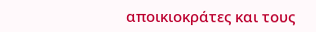αποικιοκράτες και τους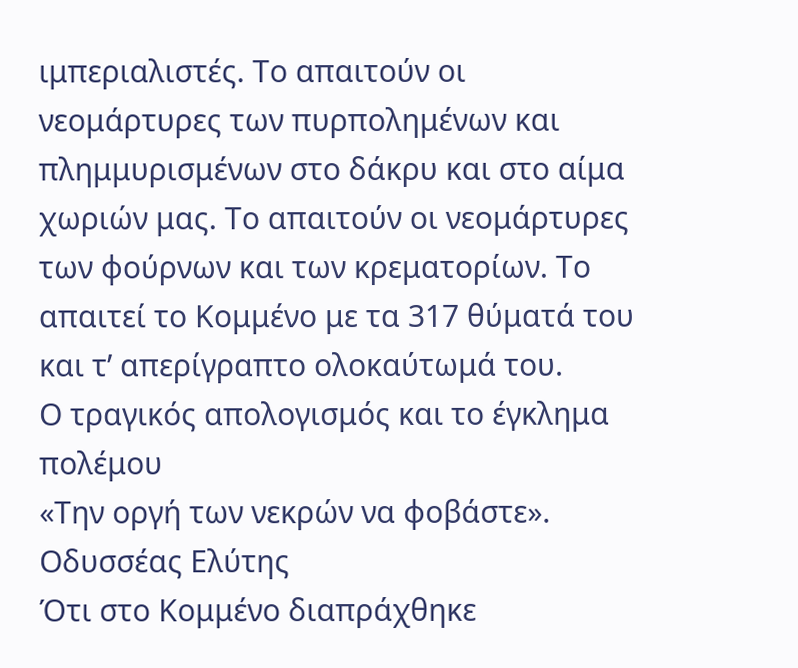ιμπεριαλιστές. Το απαιτούν οι νεομάρτυρες των πυρπολημένων και πλημμυρισμένων στο δάκρυ και στο αίμα χωριών μας. Το απαιτούν οι νεομάρτυρες των φούρνων και των κρεματορίων. Το απαιτεί το Κομμένο με τα 317 θύματά του και τ’ απερίγραπτο ολοκαύτωμά του.
Ο τραγικός απολογισμός και το έγκλημα πολέμου
«Την οργή των νεκρών να φοβάστε».
Οδυσσέας Ελύτης
Ότι στο Κομμένο διαπράχθηκε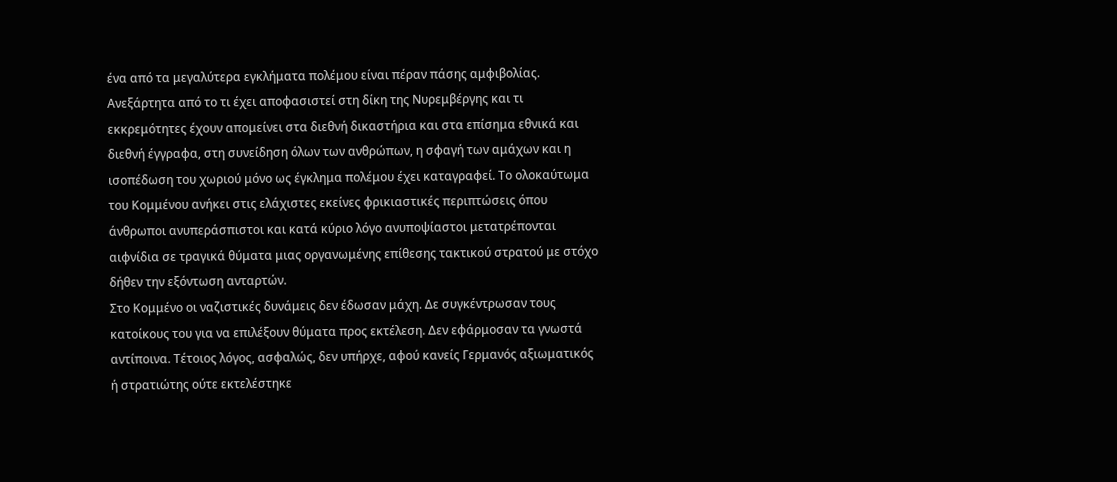ένα από τα μεγαλύτερα εγκλήματα πολέμου είναι πέραν πάσης αμφιβολίας. Ανεξάρτητα από το τι έχει αποφασιστεί στη δίκη της Νυρεμβέργης και τι εκκρεμότητες έχουν απομείνει στα διεθνή δικαστήρια και στα επίσημα εθνικά και διεθνή έγγραφα, στη συνείδηση όλων των ανθρώπων, η σφαγή των αμάχων και η ισοπέδωση του χωριού μόνο ως έγκλημα πολέμου έχει καταγραφεί. Το ολοκαύτωμα του Κομμένου ανήκει στις ελάχιστες εκείνες φρικιαστικές περιπτώσεις όπου άνθρωποι ανυπεράσπιστοι και κατά κύριο λόγο ανυποψίαστοι μετατρέπονται αιφνίδια σε τραγικά θύματα μιας οργανωμένης επίθεσης τακτικού στρατού με στόχο δήθεν την εξόντωση ανταρτών.
Στο Κομμένο οι ναζιστικές δυνάμεις δεν έδωσαν μάχη. Δε συγκέντρωσαν τους κατοίκους του για να επιλέξουν θύματα προς εκτέλεση. Δεν εφάρμοσαν τα γνωστά αντίποινα. Τέτοιος λόγος, ασφαλώς, δεν υπήρχε, αφού κανείς Γερμανός αξιωματικός ή στρατιώτης ούτε εκτελέστηκε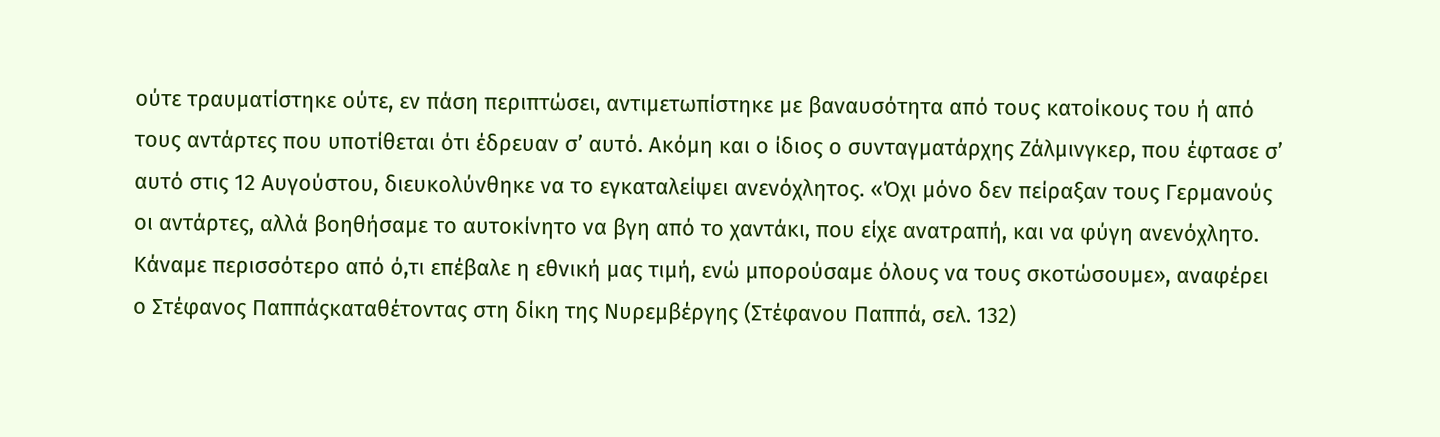ούτε τραυματίστηκε ούτε, εν πάση περιπτώσει, αντιμετωπίστηκε με βαναυσότητα από τους κατοίκους του ή από τους αντάρτες που υποτίθεται ότι έδρευαν σ’ αυτό. Ακόμη και ο ίδιος ο συνταγματάρχης Ζάλμινγκερ, που έφτασε σ’ αυτό στις 12 Αυγούστου, διευκολύνθηκε να το εγκαταλείψει ανενόχλητος. «Όχι μόνο δεν πείραξαν τους Γερμανούς οι αντάρτες, αλλά βοηθήσαμε το αυτοκίνητο να βγη από το χαντάκι, που είχε ανατραπή, και να φύγη ανενόχλητο. Κάναμε περισσότερο από ό,τι επέβαλε η εθνική μας τιμή, ενώ μπορούσαμε όλους να τους σκοτώσουμε», αναφέρει ο Στέφανος Παππάςκαταθέτοντας στη δίκη της Νυρεμβέργης (Στέφανου Παππά, σελ. 132)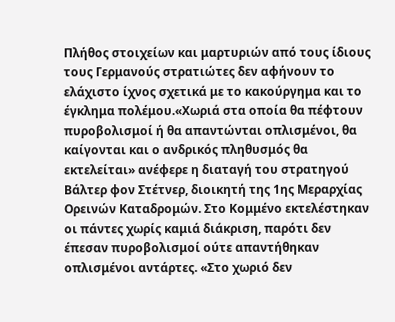Πλήθος στοιχείων και μαρτυριών από τους ίδιους τους Γερμανούς στρατιώτες δεν αφήνουν το ελάχιστο ίχνος σχετικά με το κακούργημα και το έγκλημα πολέμου.«Χωριά στα οποία θα πέφτουν πυροβολισμοί ή θα απαντώνται οπλισμένοι, θα καίγονται και ο ανδρικός πληθυσμός θα εκτελείται» ανέφερε η διαταγή του στρατηγού Βάλτερ φον Στέτνερ, διοικητή της 1ης Μεραρχίας Ορεινών Καταδρομών. Στο Κομμένο εκτελέστηκαν οι πάντες χωρίς καμιά διάκριση, παρότι δεν έπεσαν πυροβολισμοί ούτε απαντήθηκαν οπλισμένοι αντάρτες. «Στο χωριό δεν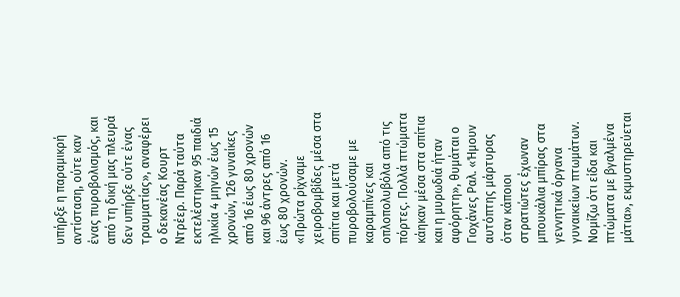υπήρξε η παραμικρή αντίσταση, ούτε καν ένας πυροβολισμός, και από τη δική μας πλευρά δεν υπήρξε ούτε ένας τραυματίας», αναφέρει ο δεκανέας Κουρτ Ντρέερ. Παρά ταύτα εκτελέστηκαν 95 παιδιά ηλικία 4 μηνών έως 15 χρονών, 126 γυναίκες από 16 έως 80 χρονών και 96 άντρες από 16 έως 80 χρονών.
«Πρώτα ρίχναμε χειροβομβίδες μέσα στα σπίτια και μετά πυροβολούσαμε με καραμπίνες και οπλοπολυβόλα από τις πόρτες. Πολλά πτώματα κάηκαν μέσα στα σπίτια και η μυρωδιά ήταν αφόρητη», θυμάται ο Γιοχάνες Ραλ. «Ήμουν αυτόπτης μάρτυρας όταν κάποιοι στρατιώτες έχωναν μπουκάλια μπίρας στα γεννητικά όργανα γυναικείων πτωμάτων. Νομίζω ότι είδα και πτώματα με βγαλμένα μάτια», εκμυστηρεύεται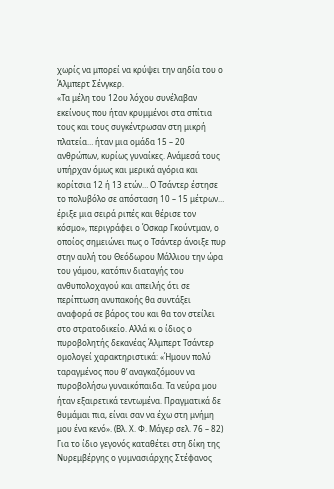χωρίς να μπορεί να κρύψει την αηδία του ο Άλμπερτ Σένγκερ.
«Τα μέλη του 12ου λόχου συνέλαβαν εκείνους που ήταν κρυμμένοι στα σπίτια τους και τους συγκέντρωσαν στη μικρή πλατεία… ήταν μια ομάδα 15 – 20 ανθρώπων, κυρίως γυναίκες. Ανάμεσά τους υπήρχαν όμως και μερικά αγόρια και κορίτσια 12 ή 13 ετών… Ο Τσάντερ έστησε το πολυβόλο σε απόσταση 10 – 15 μέτρων… έριξε μια σειρά ριπές και θέρισε τον κόσμο», περιγράφει ο Όσκαρ Γκούντμαν, ο οποίος σημειώνει πως ο Τσάντερ άνοιξε πυρ στην αυλή του Θεόδωρου Μάλλιου την ώρα του γάμου, κατόπιν διαταγής του ανθυπολοχαγού και απειλής ότι σε περίπτωση ανυπακοής θα συντάξει αναφορά σε βάρος του και θα τον στείλει στο στρατοδικείο. Αλλά κι ο ίδιος ο πυροβολητής δεκανέας Άλμπερτ Τσάντερ ομολογεί χαρακτηριστικά: «Ήμουν πολύ ταραγμένος που θ’ αναγκαζόμουν να πυροβολήσω γυναικόπαιδα. Τα νεύρα μου ήταν εξαιρετικά τεντωμένα. Πραγματικά δε θυμάμαι πια, είναι σαν να έχω στη μνήμη μου ένα κενό». (Βλ. Χ. Φ. Μάγερ σελ. 76 – 82)
Για το ίδιο γεγονός καταθέτει στη δίκη της Νυρεμβέργης ο γυμνασιάρχης Στέφανος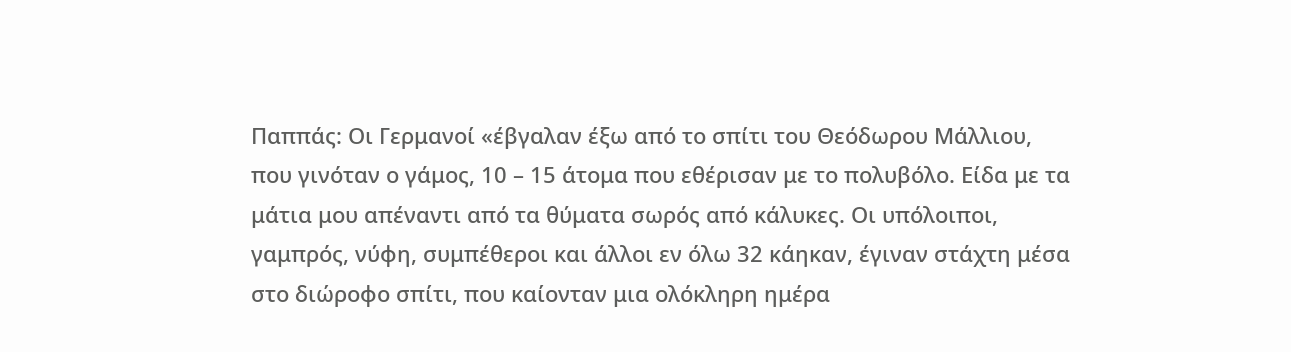Παππάς: Οι Γερμανοί «έβγαλαν έξω από το σπίτι του Θεόδωρου Μάλλιου, που γινόταν ο γάμος, 10 – 15 άτομα που εθέρισαν με το πολυβόλο. Είδα με τα μάτια μου απέναντι από τα θύματα σωρός από κάλυκες. Οι υπόλοιποι, γαμπρός, νύφη, συμπέθεροι και άλλοι εν όλω 32 κάηκαν, έγιναν στάχτη μέσα στο διώροφο σπίτι, που καίονταν μια ολόκληρη ημέρα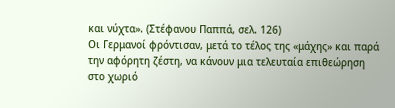και νύχτα». (Στέφανου Παππά, σελ. 126)
Οι Γερμανοί φρόντισαν, μετά το τέλος της «μάχης» και παρά την αφόρητη ζέστη, να κάνουν μια τελευταία επιθεώρηση στο χωριό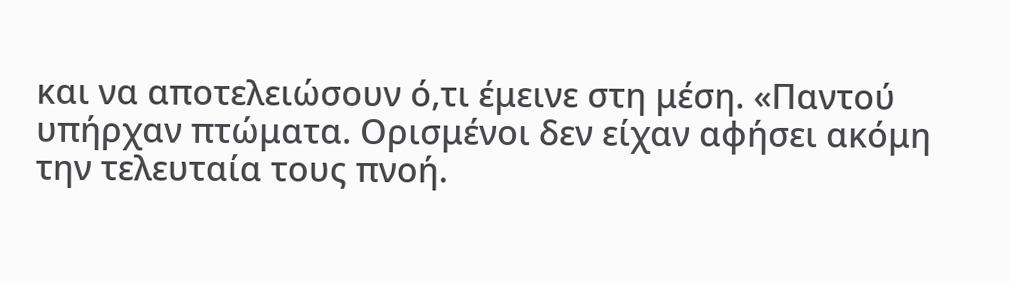και να αποτελειώσουν ό,τι έμεινε στη μέση. «Παντού υπήρχαν πτώματα. Ορισμένοι δεν είχαν αφήσει ακόμη την τελευταία τους πνοή.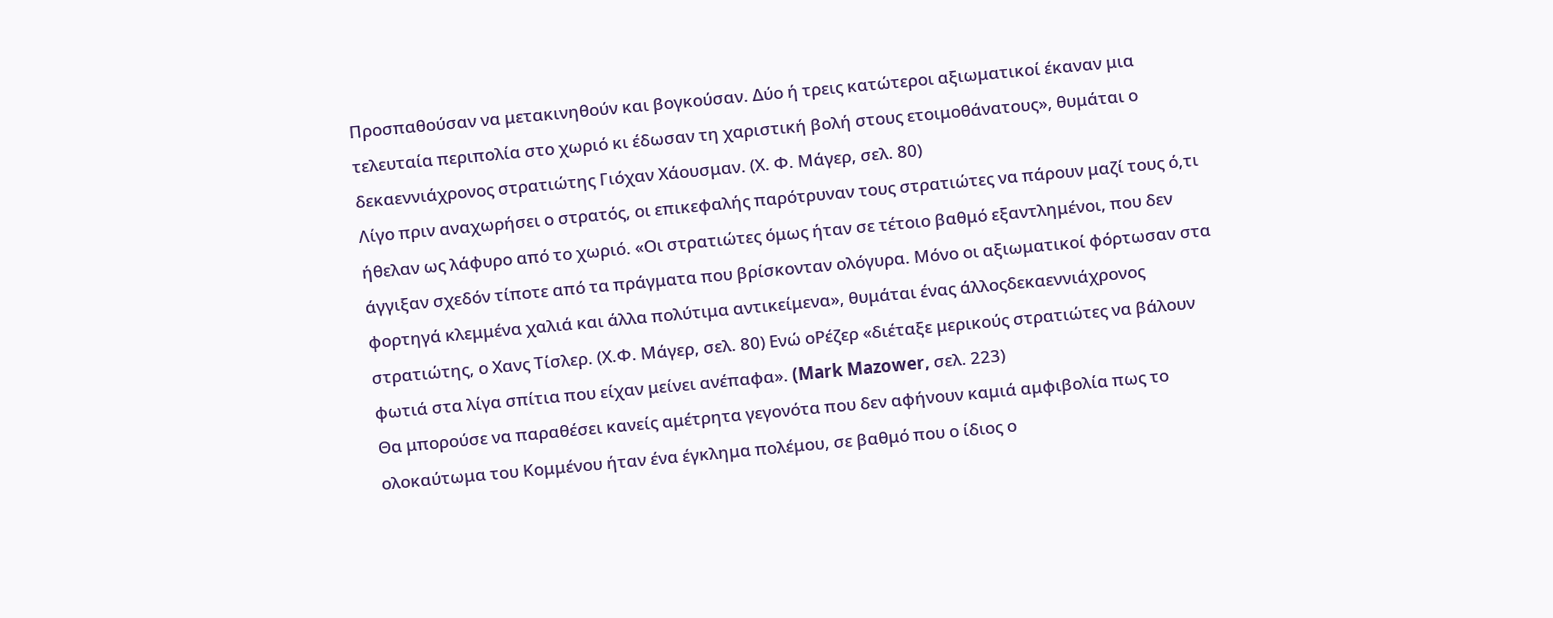Προσπαθούσαν να μετακινηθούν και βογκούσαν. Δύο ή τρεις κατώτεροι αξιωματικοί έκαναν μια τελευταία περιπολία στο χωριό κι έδωσαν τη χαριστική βολή στους ετοιμοθάνατους», θυμάται ο δεκαεννιάχρονος στρατιώτης Γιόχαν Χάουσμαν. (Χ. Φ. Μάγερ, σελ. 80)
Λίγο πριν αναχωρήσει ο στρατός, οι επικεφαλής παρότρυναν τους στρατιώτες να πάρουν μαζί τους ό,τι ήθελαν ως λάφυρο από το χωριό. «Οι στρατιώτες όμως ήταν σε τέτοιο βαθμό εξαντλημένοι, που δεν άγγιξαν σχεδόν τίποτε από τα πράγματα που βρίσκονταν ολόγυρα. Μόνο οι αξιωματικοί φόρτωσαν στα φορτηγά κλεμμένα χαλιά και άλλα πολύτιμα αντικείμενα», θυμάται ένας άλλοςδεκαεννιάχρονος στρατιώτης, ο Χανς Τίσλερ. (Χ.Φ. Μάγερ, σελ. 80) Ενώ οΡέζερ «διέταξε μερικούς στρατιώτες να βάλουν φωτιά στα λίγα σπίτια που είχαν μείνει ανέπαφα». (Mark Mazower, σελ. 223)
Θα μπορούσε να παραθέσει κανείς αμέτρητα γεγονότα που δεν αφήνουν καμιά αμφιβολία πως το ολοκαύτωμα του Κομμένου ήταν ένα έγκλημα πολέμου, σε βαθμό που ο ίδιος ο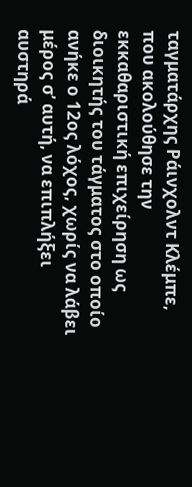ταγματάρχης Ράινχολντ Κλέμπε, που ακολούθησε την εκκαθαριστική επιχείρηση ως διοικητής του τάγματος στο οποίο ανήκε ο 12ος λόχος, χωρίς να λάβει μέρος σ’ αυτή, να επιπλήξει αυστηρά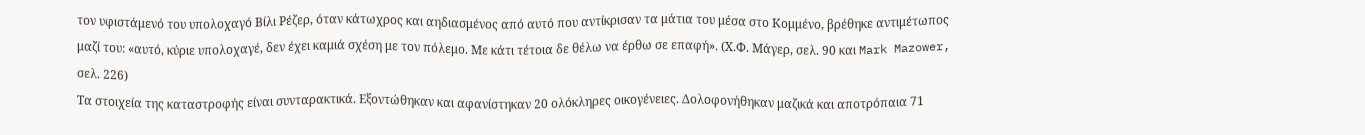τον υφιστάμενό του υπολοχαγό Βίλι Ρέζερ, όταν κάτωχρος και αηδιασμένος από αυτό που αντίκρισαν τα μάτια του μέσα στο Κομμένο, βρέθηκε αντιμέτωπος μαζί του: «αυτό, κύριε υπολοχαγέ, δεν έχει καμιά σχέση με τον πόλεμο. Με κάτι τέτοια δε θέλω να έρθω σε επαφή». (Χ.Φ. Μάγερ, σελ. 90 και Mark Mazower, σελ. 226)
Τα στοιχεία της καταστροφής είναι συνταρακτικά. Εξοντώθηκαν και αφανίστηκαν 20 ολόκληρες οικογένειες. Δολοφονήθηκαν μαζικά και αποτρόπαια 71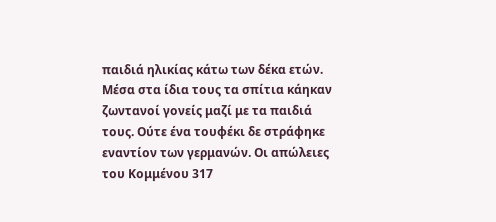παιδιά ηλικίας κάτω των δέκα ετών. Μέσα στα ίδια τους τα σπίτια κάηκαν ζωντανοί γονείς μαζί με τα παιδιά τους. Ούτε ένα τουφέκι δε στράφηκε εναντίον των γερμανών. Οι απώλειες του Κομμένου 317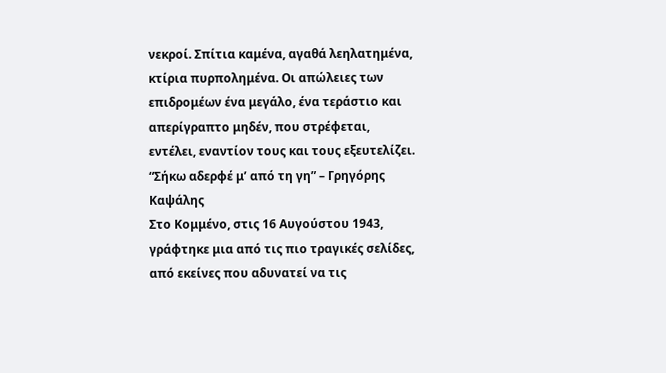νεκροί. Σπίτια καμένα, αγαθά λεηλατημένα, κτίρια πυρπολημένα. Οι απώλειες των επιδρομέων ένα μεγάλο, ένα τεράστιο και απερίγραπτο μηδέν, που στρέφεται, εντέλει, εναντίον τους και τους εξευτελίζει.
“Σήκω αδερφέ μ’ από τη γη” – Γρηγόρης Καψάλης
Στο Κομμένο, στις 16 Αυγούστου 1943, γράφτηκε μια από τις πιο τραγικές σελίδες, από εκείνες που αδυνατεί να τις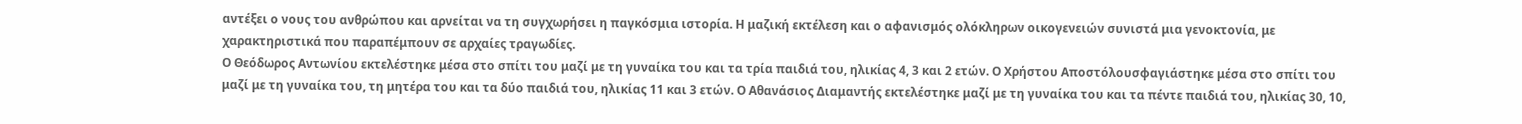αντέξει ο νους του ανθρώπου και αρνείται να τη συγχωρήσει η παγκόσμια ιστορία. Η μαζική εκτέλεση και ο αφανισμός ολόκληρων οικογενειών συνιστά μια γενοκτονία, με χαρακτηριστικά που παραπέμπουν σε αρχαίες τραγωδίες.
Ο Θεόδωρος Αντωνίου εκτελέστηκε μέσα στο σπίτι του μαζί με τη γυναίκα του και τα τρία παιδιά του, ηλικίας 4, 3 και 2 ετών. Ο Χρήστου Αποστόλουσφαγιάστηκε μέσα στο σπίτι του μαζί με τη γυναίκα του, τη μητέρα του και τα δύο παιδιά του, ηλικίας 11 και 3 ετών. Ο Αθανάσιος Διαμαντής εκτελέστηκε μαζί με τη γυναίκα του και τα πέντε παιδιά του, ηλικίας 30, 10,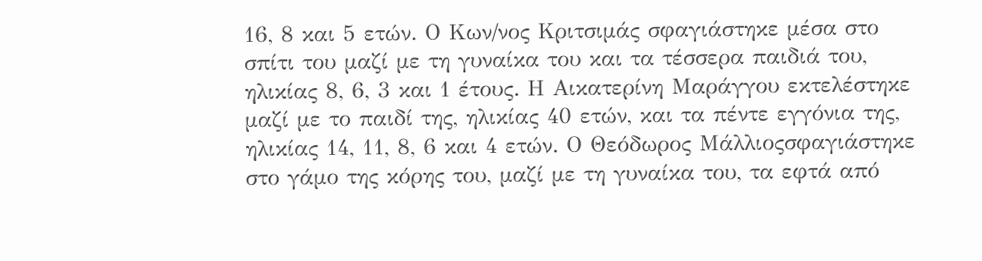16, 8 και 5 ετών. Ο Κων/νος Κριτσιμάς σφαγιάστηκε μέσα στο σπίτι του μαζί με τη γυναίκα του και τα τέσσερα παιδιά του, ηλικίας 8, 6, 3 και 1 έτους. Η Αικατερίνη Μαράγγου εκτελέστηκε μαζί με το παιδί της, ηλικίας 40 ετών, και τα πέντε εγγόνια της, ηλικίας 14, 11, 8, 6 και 4 ετών. Ο Θεόδωρος Μάλλιοςσφαγιάστηκε στο γάμο της κόρης του, μαζί με τη γυναίκα του, τα εφτά από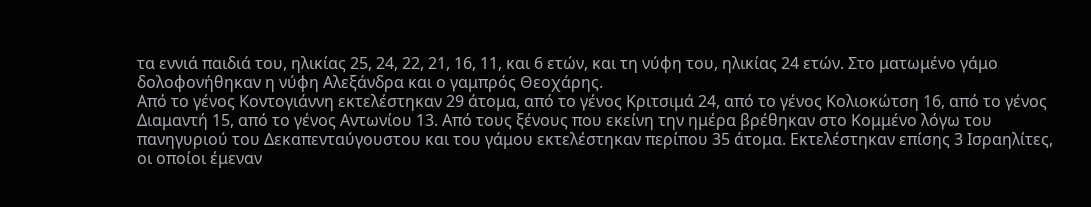τα εννιά παιδιά του, ηλικίας 25, 24, 22, 21, 16, 11, και 6 ετών, και τη νύφη του, ηλικίας 24 ετών. Στο ματωμένο γάμο δολοφονήθηκαν η νύφη Αλεξάνδρα και ο γαμπρός Θεοχάρης.
Από το γένος Κοντογιάννη εκτελέστηκαν 29 άτομα, από το γένος Κριτσιμά 24, από το γένος Κολιοκώτση 16, από το γένος Διαμαντή 15, από το γένος Αντωνίου 13. Από τους ξένους που εκείνη την ημέρα βρέθηκαν στο Κομμένο λόγω του πανηγυριού του Δεκαπενταύγουστου και του γάμου εκτελέστηκαν περίπου 35 άτομα. Εκτελέστηκαν επίσης 3 Ισραηλίτες, οι οποίοι έμεναν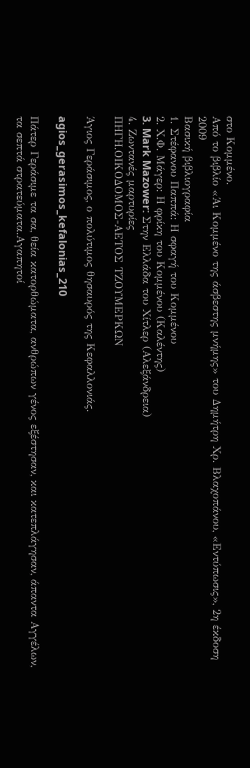στο Κομμένο.
Από το βιβλίο «Άι Κομμένο της άσβεστης μνήμης» του Δημήτρη Χρ. Βλαχοπάνου, «Εντύπωσις», 2η έκδοση 2009
Βασική βιβλιογραφία
1. Στέφανου Παππά: Η σφαγή του Κομμένου
2. Χ.Φ. Μάγερ: Η φρίκη του Κομμένου (Καλέντης)
3. Mark Mazower: Στην Ελλάδα του Χίτλερ (Αλεξάνδρεια)
4. Ζωντανές μαρτυρίες
ΠΗΓΗ.ΟΙΚΟΔΟΜΟΣ-ΑΕΤΟΣ ΤΖΟΥΜΕΡΚΩΝ

Άγιος Γεράσιμος, ο πολύτιμος θησαυρός της Κεφαλλονιάς.

agios_gerasimos_kefalonias_210

Πάτερ Γεράσιμε τα σα, θεία κατορθώματα, ανθρώπων γένος εξέστησαν, και κατεπλάγησαν, άπαντα Αγγέλων, τα σεπτά στρατεύματα.Αγαπητοί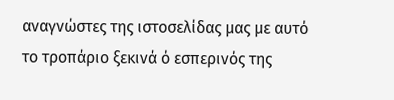αναγνώστες της ιστοσελίδας μας με αυτό το τροπάριο ξεκινά ό εσπερινός της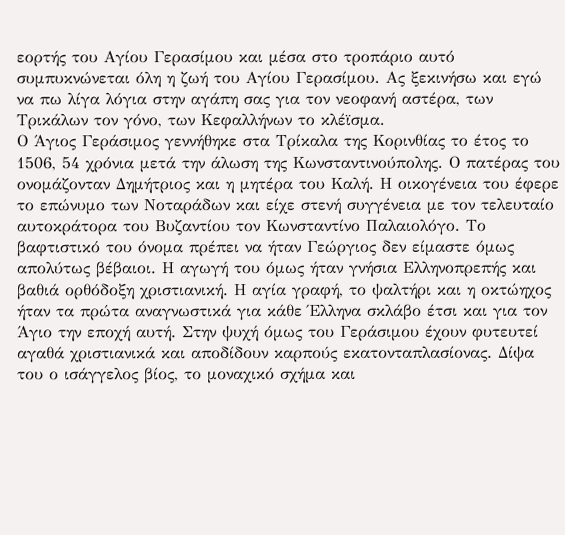εορτής του Αγίου Γερασίμου και μέσα στο τροπάριο αυτό συμπυκνώνεται όλη η ζωή του Αγίου Γερασίμου. Ας ξεκινήσω και εγώ να πω λίγα λόγια στην αγάπη σας για τον νεοφανή αστέρα, των Τρικάλων τον γόνο, των Κεφαλλήνων το κλέϊσμα.
Ο Άγιος Γεράσιμος γεννήθηκε στα Τρίκαλα της Κορινθίας το έτος το 1506, 54 χρόνια μετά την άλωση της Κωνσταντινούπολης. Ο πατέρας του ονομάζονταν Δημήτριος και η μητέρα του Καλή. Η οικογένεια του έφερε το επώνυμο των Νοταράδων και είχε στενή συγγένεια με τον τελευταίο αυτοκράτορα του Βυζαντίου τον Κωνσταντίνο Παλαιολόγο. Το βαφτιστικό του όνομα πρέπει να ήταν Γεώργιος δεν είμαστε όμως απολύτως βέβαιοι. Η αγωγή του όμως ήταν γνήσια Ελληνοπρεπής και βαθιά ορθόδοξη χριστιανική. Η αγία γραφή, το ψαλτήρι και η οκτώηχος ήταν τα πρώτα αναγνωστικά για κάθε Έλληνα σκλάβο έτσι και για τον Άγιο την εποχή αυτή. Στην ψυχή όμως του Γεράσιμου έχουν φυτευτεί αγαθά χριστιανικά και αποδίδουν καρπούς εκατονταπλασίονας. Δίψα του ο ισάγγελος βίος, το μοναχικό σχήμα και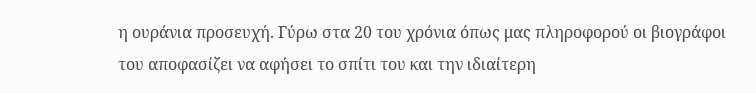η ουράνια προσευχή. Γύρω στα 20 του χρόνια όπως μας πληροφορού οι βιογράφοι του αποφασίζει να αφήσει το σπίτι του και την ιδιαίτερη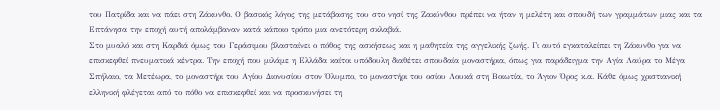του Πατρίδα και να πάει στη Ζάκυνθο. Ο βασικός λόγος της μετάβασης του στο νησί της Ζακύνθου πρέπει να ήταν η μελέτη και σπουδή των γραμμάτων μιας και τα Επτάνησα την εποχή αυτή απολάμβαναν κατά κάποιο τρόπο μια ανετότερη σκλαβιά.
Στο μυαλό και στη Καρδιά όμως του Γεράσιμου βλασταίνει ο πόθος της ασκήσεως και η μαθητεία της αγγελικής ζωής. Γι αυτό εγκαταλείπει τη Ζάκυνθο για να επισκεφθεί πνευματικά κέντρα. Την εποχή που μιλάμε η Ελλάδα καίτοι υπόδουλη διαθέτει σπουδαία μοναστήρια, όπως για παράδειγμα την Αγία Λαύρα το Μέγα Σπήλαιο, τα Μετέωρα, το μοναστήρι του Αγίου Διονυσίου στον Όλυμπο, το μοναστήρι του οσίου Λουκά στη Βοιωτία, το Άγιον Όρος κ.α. Κάθε όμως χριστιανική ελληνική φλέγεται από το πόθο να επισκεφθεί και να προσκυνήσει τη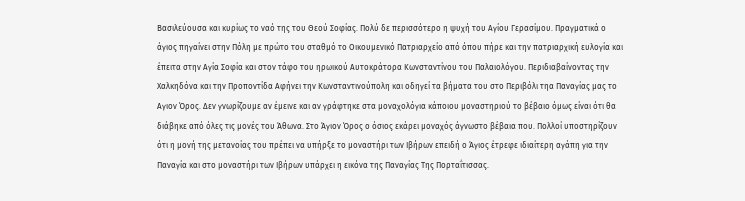Βασιλεύουσα και κυρίως το ναό της του Θεού Σοφίας. Πολύ δε περισσότερο η ψυχή του Αγίου Γερασίμου. Πραγματικά ο άγιος πηγαίνει στην Πόλη με πρώτο του σταθμό το Οικουμενικό Πατριαρχείο από όπου πήρε και την πατριαρχική ευλογία και έπειτα στην Αγία Σοφία και στον τάφο του ηρωικού Αυτοκράτορα Κωνσταντίνου του Παλαιολόγου. Περιδιαβαίνοντας την Χαλκηδόνα και την Προποντίδα Αφήνει την Κωνσταντινούπολη και οδηγεί τα βήματα του στο Περιβόλι τηα Παναγίας μας το Αγιον Όρος. Δεν γνωρίζουμε αν έμεινε και αν γράφτηκε στα μοναχολόγια κάποιου μοναστηριού το βέβαιο όμως είναι ότι θα διάβηκε από όλες τις μονές του Άθωνα. Στο Άγιον Όρος ο όσιος εκάρει μοναχός άγνωστο βέβαια που. Πολλοί υποστηρίζουν ότι η μονή της μετανοίας του πρέπει να υπήρξε το μοναστήρι των Ιβήρων επειδή ο Άγιος έτρεφε ιδιαίτερη αγάπη για την Παναγία και στο μοναστήρι των Ιβήρων υπάρχει η εικόνα της Παναγίας Της Πορταΐτισσας.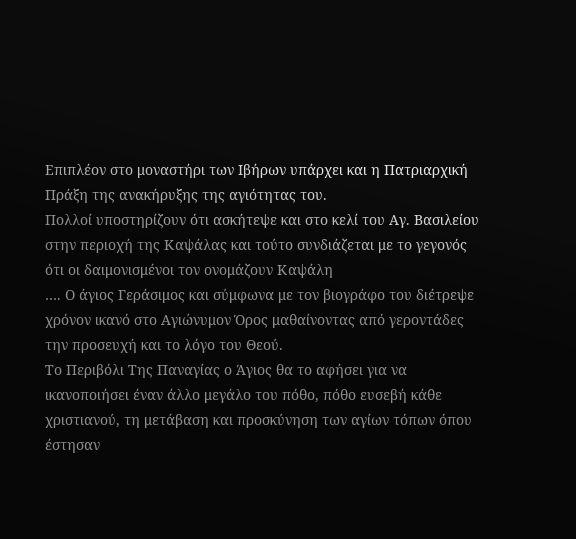Επιπλέον στο μοναστήρι των Ιβήρων υπάρχει και η Πατριαρχική Πράξη της ανακήρυξης της αγιότητας του.
Πολλοί υποστηρίζουν ότι ασκήτεψε και στο κελί του Αγ. Βασιλείου στην περιοχή της Καψάλας και τούτο συνδιάζεται με το γεγονός ότι οι δαιμονισμένοι τον ονομάζουν Καψάλη
…. Ο άγιος Γεράσιμος και σύμφωνα με τον βιογράφο του διέτρεψε χρόνον ικανό στο Αγιώνυμον Όρος μαθαίνοντας από γεροντάδες την προσευχή και το λόγο του Θεού.
Το Περιβόλι Της Παναγίας ο Άγιος θα το αφήσει για να ικανοποιήσει έναν άλλο μεγάλο του πόθο, πόθο ευσεβή κάθε χριστιανού, τη μετάβαση και προσκύνηση των αγίων τόπων όπου έστησαν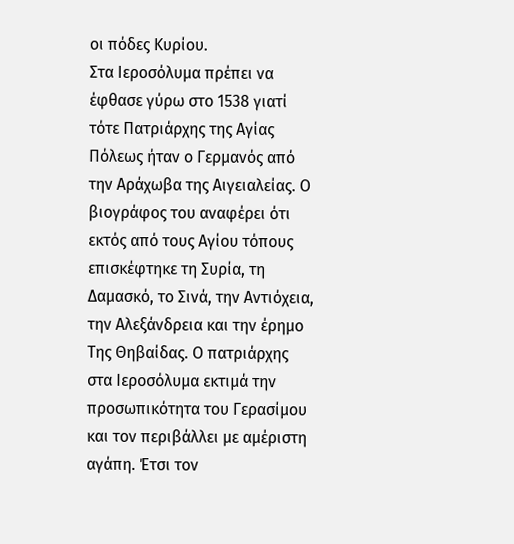οι πόδες Κυρίου.
Στα Ιεροσόλυμα πρέπει να έφθασε γύρω στο 1538 γιατί τότε Πατριάρχης της Αγίας Πόλεως ήταν ο Γερμανός από την Αράχωβα της Αιγειαλείας. Ο βιογράφος του αναφέρει ότι εκτός από τους Αγίου τόπους επισκέφτηκε τη Συρία, τη Δαμασκό, το Σινά, την Αντιόχεια, την Αλεξάνδρεια και την έρημο Της Θηβαίδας. Ο πατριάρχης στα Ιεροσόλυμα εκτιμά την προσωπικότητα του Γερασίμου και τον περιβάλλει με αμέριστη αγάπη. Έτσι τον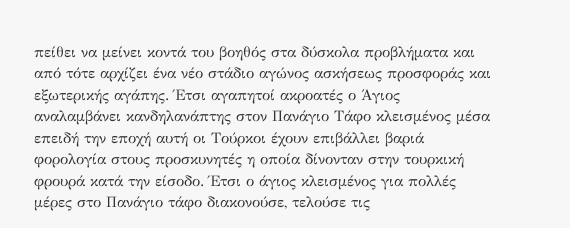πείθει να μείνει κοντά του βοηθός στα δύσκολα προβλήματα και από τότε αρχίζει ένα νέο στάδιο αγώνος ασκήσεως προσφοράς και εξωτερικής αγάπης. Έτσι αγαπητοί ακροατές ο Άγιος αναλαμβάνει κανδηλανάπτης στον Πανάγιο Τάφο κλεισμένος μέσα επειδή την εποχή αυτή οι Τούρκοι έχουν επιβάλλει βαριά φορολογία στους προσκυνητές η οποία δίνονταν στην τουρκική φρουρά κατά την είσοδο. Έτσι ο άγιος κλεισμένος για πολλές μέρες στο Πανάγιο τάφο διακονούσε, τελούσε τις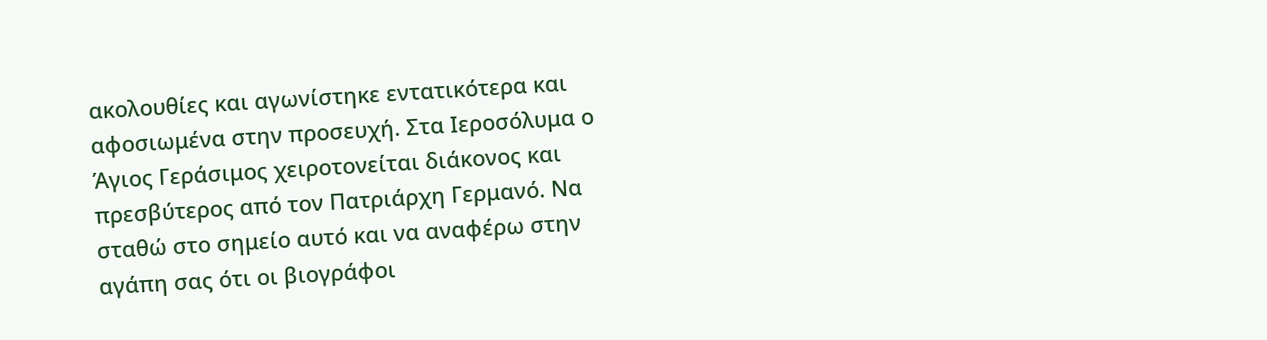ακολουθίες και αγωνίστηκε εντατικότερα και αφοσιωμένα στην προσευχή. Στα Ιεροσόλυμα ο Άγιος Γεράσιμος χειροτονείται διάκονος και πρεσβύτερος από τον Πατριάρχη Γερμανό. Να σταθώ στο σημείο αυτό και να αναφέρω στην αγάπη σας ότι οι βιογράφοι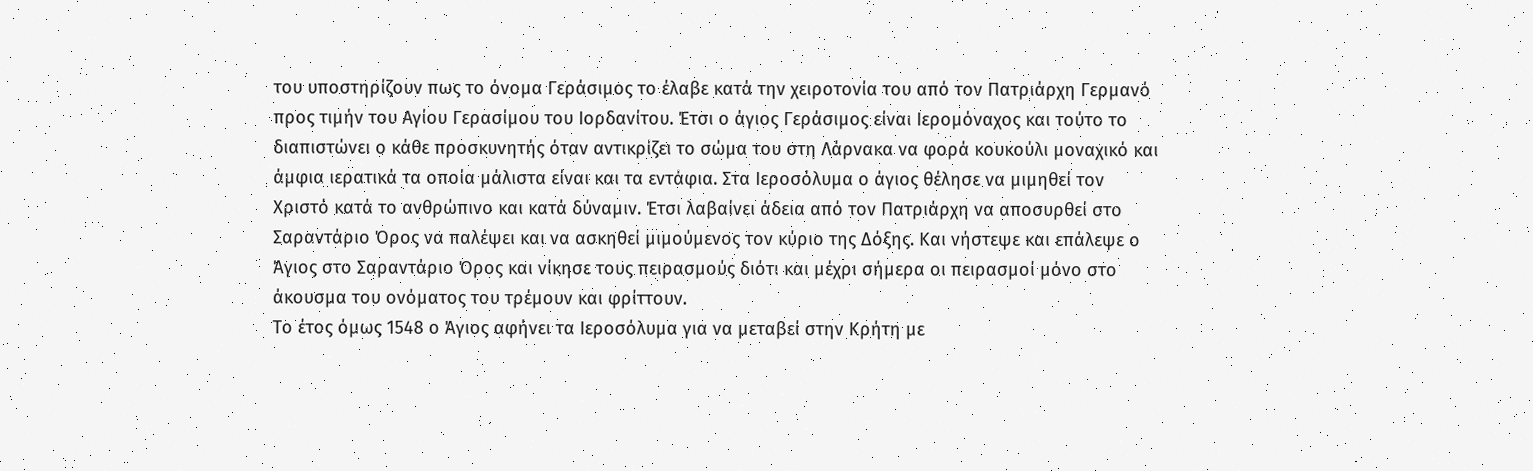του υποστηρίζουν πως το όνομα Γεράσιμος το έλαβε κατά την χειροτονία του από τον Πατριάρχη Γερμανό προς τιμήν του Αγίου Γερασίμου του Ιορδανίτου. Έτσι ο άγιος Γεράσιμος είναι Ιερομόναχος και τούτο το διαπιστώνει ο κάθε προσκυνητής όταν αντικρίζει το σώμα του στη Λάρνακα να φορά κουκούλι μοναχικό και άμφια ιερατικά τα οποία μάλιστα είναι και τα εντάφια. Στα Ιεροσόλυμα ο άγιος θέλησε να μιμηθεί τον Χριστό κατά το ανθρώπινο και κατά δύναμιν. Έτσι λαβαίνει άδεια από τον Πατριάρχη να αποσυρθεί στο Σαραντάριο Όρος να παλέψει και να ασκηθεί μιμούμενος τον κύριο της Δόξης. Και νήστεψε και επάλεψε ο Άγιος στο Σαραντάριο Όρος και νίκησε τους πειρασμούς διότι και μέχρι σήμερα οι πειρασμοί μόνο στο άκουσμα του ονόματος του τρέμουν και φρίττουν.
Το έτος όμως 1548 ο Άγιος αφήνει τα Ιεροσόλυμα για να μεταβεί στην Κρήτη με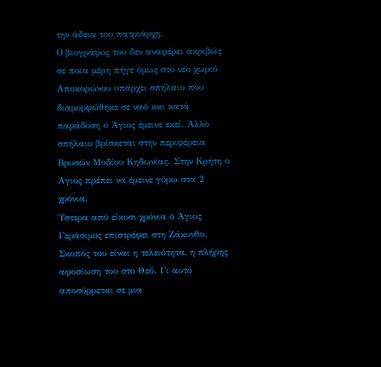την άδεια του πατριάρχη.
Ο βιογράφος του δεν αναφέρει ακριβώς σε ποια μέρη πήγε όμως στο νέο χωριό Αποκορώνου υπάρχει σπήλαιο που διαμορφώθηκε σε ναό και κατά παράδοση ο Άγιος έμεινε εκεί. Άλλο σπήλαιο βρίσκεται στην περιφέρεια Βρυσών Μοδίου Κηδωνίας. Στην Κρήτη ο Άγιος πρέπει να έμεινε γύρω στα 2 χρόνια.
Ύστερα από είκοσι χρόνια ό Άγιος Γεράσιμος επιστρέφει στη Ζάκυνθο. Σκοπός του είναι η τελειότητα, η πλήρης αφοσίωση του στο Θεό. Γι αυτό αποσύρρεται σε μια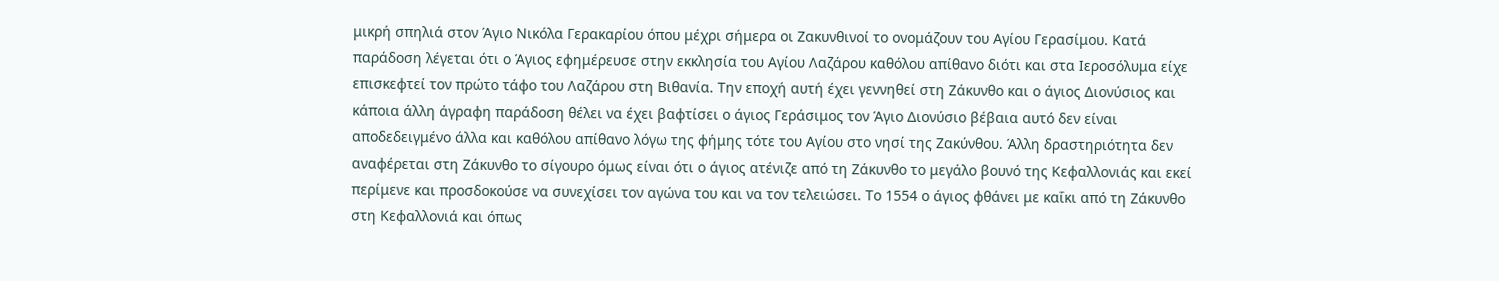μικρή σπηλιά στον Άγιο Νικόλα Γερακαρίου όπου μέχρι σήμερα οι Ζακυνθινοί το ονομάζουν του Αγίου Γερασίμου. Κατά παράδοση λέγεται ότι ο Άγιος εφημέρευσε στην εκκλησία του Αγίου Λαζάρου καθόλου απίθανο διότι και στα Ιεροσόλυμα είχε επισκεφτεί τον πρώτο τάφο του Λαζάρου στη Βιθανία. Την εποχή αυτή έχει γεννηθεί στη Ζάκυνθο και ο άγιος Διονύσιος και κάποια άλλη άγραφη παράδοση θέλει να έχει βαφτίσει ο άγιος Γεράσιμος τον Άγιο Διονύσιο βέβαια αυτό δεν είναι αποδεδειγμένο άλλα και καθόλου απίθανο λόγω της φήμης τότε του Αγίου στο νησί της Ζακύνθου. Άλλη δραστηριότητα δεν αναφέρεται στη Ζάκυνθο το σίγουρο όμως είναι ότι ο άγιος ατένιζε από τη Ζάκυνθο το μεγάλο βουνό της Κεφαλλονιάς και εκεί περίμενε και προσδοκούσε να συνεχίσει τον αγώνα του και να τον τελειώσει. Το 1554 ο άγιος φθάνει με καΐκι από τη Ζάκυνθο στη Κεφαλλονιά και όπως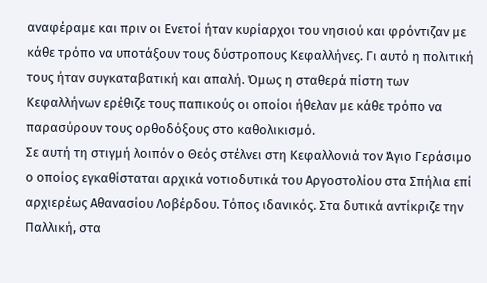αναφέραμε και πριν οι Ενετοί ήταν κυρίαρχοι του νησιού και φρόντιζαν με κάθε τρόπο να υποτάξουν τους δύστροπους Κεφαλλήνες. Γι αυτό η πολιτική τους ήταν συγκαταβατική και απαλή. Όμως η σταθερά πίστη των Κεφαλλήνων ερέθιζε τους παπικούς οι οποίοι ήθελαν με κάθε τρόπο να παρασύρουν τους ορθοδόξους στο καθολικισμό.
Σε αυτή τη στιγμή λοιπόν ο Θεός στέλνει στη Κεφαλλονιά τον Άγιο Γεράσιμο ο οποίος εγκαθίσταται αρχικά νοτιοδυτικά του Αργοστολίου στα Σπήλια επί αρχιερέως Αθανασίου Λοβέρδου. Τόπος ιδανικός. Στα δυτικά αντίκριζε την Παλλική, στα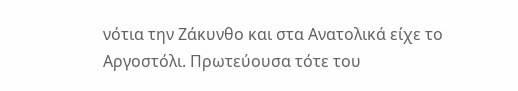νότια την Ζάκυνθο και στα Ανατολικά είχε το Αργοστόλι. Πρωτεύουσα τότε του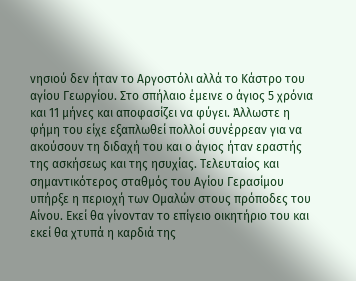νησιού δεν ήταν το Αργοστόλι αλλά το Κάστρο του αγίου Γεωργίου. Στο σπήλαιο έμεινε ο άγιος 5 χρόνια και 11 μήνες και αποφασίζει να φύγει. Άλλωστε η φήμη του είχε εξαπλωθεί πολλοί συνέρρεαν για να ακούσουν τη διδαχή του και ο άγιος ήταν εραστής της ασκήσεως και της ησυχίας. Τελευταίος και σημαντικότερος σταθμός του Αγίου Γερασίμου υπήρξε η περιοχή των Ομαλών στους πρόποδες του Αίνου. Εκεί θα γίνονταν το επίγειο οικητήριο του και εκεί θα χτυπά η καρδιά της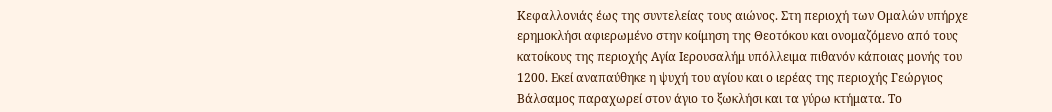Κεφαλλονιάς έως της συντελείας τους αιώνος. Στη περιοχή των Ομαλών υπήρχε ερημοκλήσι αφιερωμένο στην κοίμηση της Θεοτόκου και ονομαζόμενο από τους κατοίκους της περιοχής Αγία Ιερουσαλήμ υπόλλειμα πιθανόν κάποιας μονής του 1200. Εκεί αναπαύθηκε η ψυχή του αγίου και ο ιερέας της περιοχής Γεώργιος Βάλσαμος παραχωρεί στον άγιο το ξωκλήσι και τα γύρω κτήματα. Το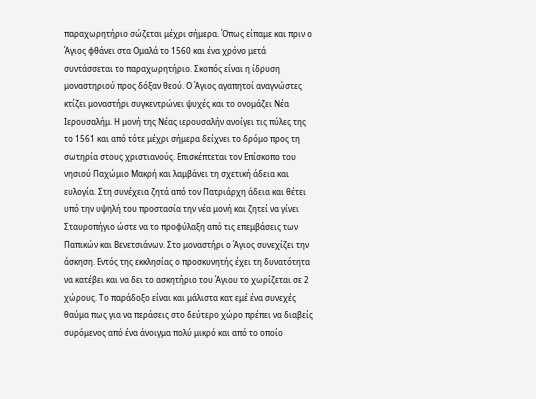παραχωρητήριο σώζεται μέχρι σήμερα. Όπως είπαμε και πριν ο Άγιος φθάνει στα Ομαλά το 1560 και ένα χρόνο μετά συντάσσεται το παραχωρητήριο. Σκοπός είναι η ίδρυση μοναστηριού προς δόξαν θεού. Ο Άγιος αγαπητοί αναγνώστες κτίζει μοναστήρι συγκεντρώνει ψυχές και το ονομάζει Νέα Ιερουσαλήμ. Η μονή της Νέας ιερουσαλήν ανοίγει τις πύλες της το 1561 και από τότε μέχρι σήμερα δείχνει το δρόμο προς τη σωτηρία στους χριστιανούς. Επισκέπτεται τον Επίσκοπο του νησιού Παχώμιο Μακρή και λαμβάνει τη σχετική άδεια και ευλογία. Στη συνέχεια ζητά από τον Πατριάρχη άδεια και θέτει υπό την υψηλή του προστασία την νέα μονή και ζητεί να γίνει Σταυροπήγιο ώστε να το προφύλαξη από τις επεμβάσεις των Παπικών και Βενετσιάνων. Στο μοναστήρι ο Άγιος συνεχίζει την άσκηση. Εντός της εκκλησίας ο προσκυνητής έχει τη δυνατότητα να κατέβει και να δει το ασκητήριο του Άγιου το χωρίζεται σε 2 χώρους. Το παράδοξο είναι και μάλιστα κατ εμέ ένα συνεχές θαύμα πως για να περάσεις στο δεύτερο χώρο πρέπει να διαβείς συρόμενος από ένα άνοιγμα πολύ μικρό και από το οποίο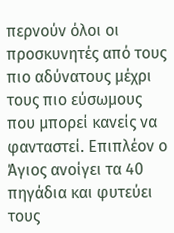περνούν όλοι οι προσκυνητές από τους πιο αδύνατους μέχρι τους πιο εύσωμους που μπορεί κανείς να φανταστεί. Επιπλέον ο Άγιος ανοίγει τα 40 πηγάδια και φυτεύει τους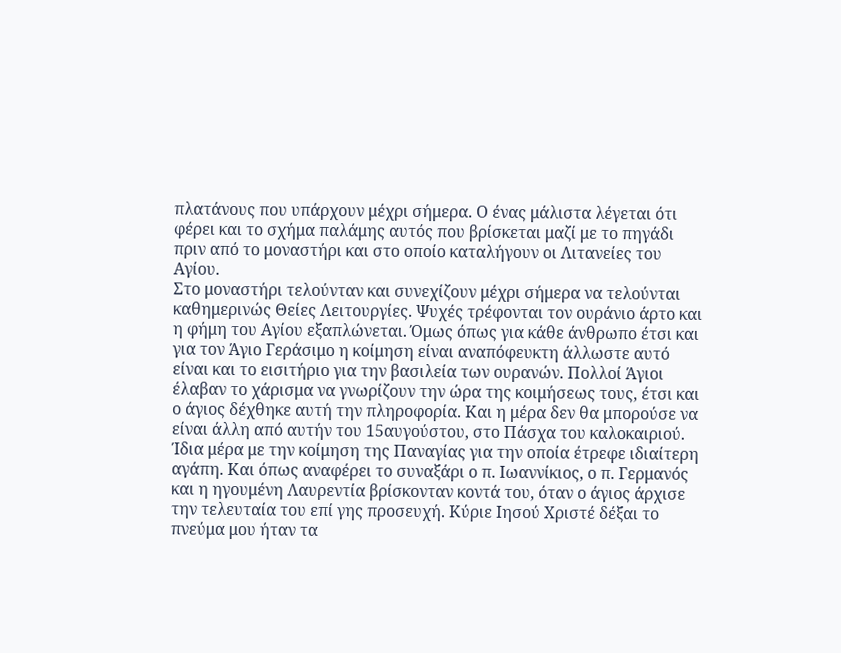πλατάνους που υπάρχουν μέχρι σήμερα. Ο ένας μάλιστα λέγεται ότι φέρει και το σχήμα παλάμης αυτός που βρίσκεται μαζί με το πηγάδι πριν από το μοναστήρι και στο οποίο καταλήγουν οι Λιτανείες του Αγίου.
Στο μοναστήρι τελούνταν και συνεχίζουν μέχρι σήμερα να τελούνται καθημερινώς Θείες Λειτουργίες. Ψυχές τρέφονται τον ουράνιο άρτο και η φήμη του Αγίου εξαπλώνεται. Όμως όπως για κάθε άνθρωπο έτσι και για τον Άγιο Γεράσιμο η κοίμηση είναι αναπόφευκτη άλλωστε αυτό είναι και το εισιτήριο για την βασιλεία των ουρανών. Πολλοί Άγιοι έλαβαν το χάρισμα να γνωρίζουν την ώρα της κοιμήσεως τους, έτσι και ο άγιος δέχθηκε αυτή την πληροφορία. Και η μέρα δεν θα μπορούσε να είναι άλλη από αυτήν του 15αυγούστου, στο Πάσχα του καλοκαιριού. Ίδια μέρα με την κοίμηση της Παναγίας για την οποία έτρεφε ιδιαίτερη αγάπη. Και όπως αναφέρει το συναξάρι ο π. Ιωαννίκιος, ο π. Γερμανός και η ηγουμένη Λαυρεντία βρίσκονταν κοντά του, όταν ο άγιος άρχισε την τελευταία του επί γης προσευχή. Κύριε Ιησού Χριστέ δέξαι το πνεύμα μου ήταν τα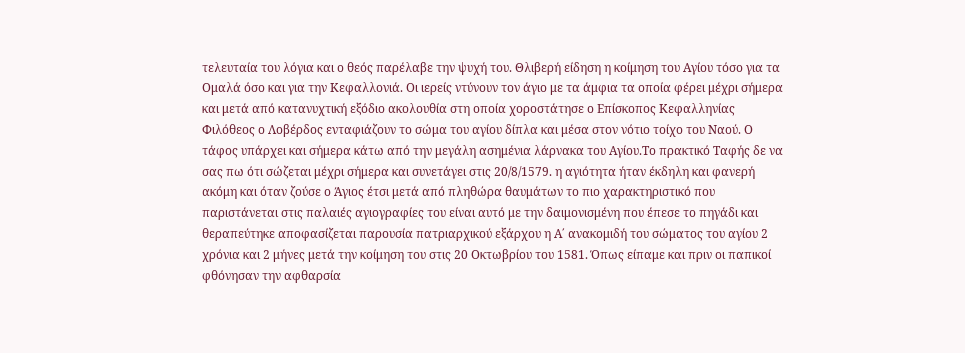τελευταία του λόγια και ο θεός παρέλαβε την ψυχή του. Θλιβερή είδηση η κοίμηση του Αγίου τόσο για τα Ομαλά όσο και για την Κεφαλλονιά. Οι ιερείς ντύνουν τον άγιο με τα άμφια τα οποία φέρει μέχρι σήμερα και μετά από κατανυχτική εξόδιο ακολουθία στη οποία χοροστάτησε ο Επίσκοπος Κεφαλληνίας Φιλόθεος ο Λοβέρδος ενταφιάζουν το σώμα του αγίου δίπλα και μέσα στον νότιο τοίχο του Ναού. Ο τάφος υπάρχει και σήμερα κάτω από την μεγάλη ασημένια λάρνακα του Αγίου.Το πρακτικό Ταφής δε να σας πω ότι σώζεται μέχρι σήμερα και συνετάγει στις 20/8/1579. η αγιότητα ήταν έκδηλη και φανερή ακόμη και όταν ζούσε ο Άγιος έτσι μετά από πληθώρα θαυμάτων το πιο χαρακτηριστικό που παριστάνεται στις παλαιές αγιογραφίες του είναι αυτό με την δαιμονισμένη που έπεσε το πηγάδι και θεραπεύτηκε αποφασίζεται παρουσία πατριαρχικού εξάρχου η Α΄ ανακομιδή του σώματος του αγίου 2 χρόνια και 2 μήνες μετά την κοίμηση του στις 20 Οκτωβρίου του 1581. Όπως είπαμε και πριν οι παπικοί φθόνησαν την αφθαρσία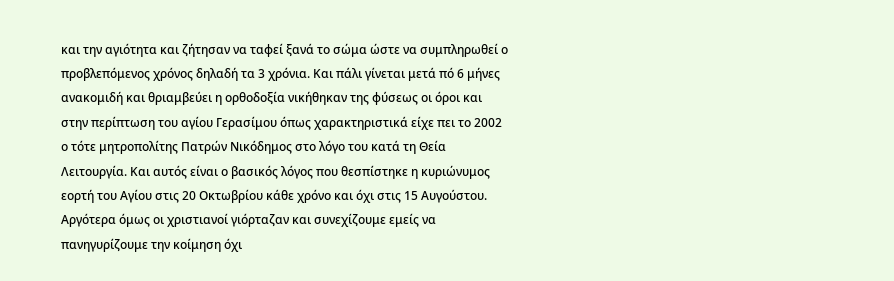και την αγιότητα και ζήτησαν να ταφεί ξανά το σώμα ώστε να συμπληρωθεί ο προβλεπόμενος χρόνος δηλαδή τα 3 χρόνια. Και πάλι γίνεται μετά πό 6 μήνες ανακομιδή και θριαμβεύει η ορθοδοξία νικήθηκαν της φύσεως οι όροι και στην περίπτωση του αγίου Γερασίμου όπως χαρακτηριστικά είχε πει το 2002 ο τότε μητροπολίτης Πατρών Νικόδημος στο λόγο του κατά τη Θεία Λειτουργία. Και αυτός είναι ο βασικός λόγος που θεσπίστηκε η κυριώνυμος εορτή του Αγίου στις 20 Οκτωβρίου κάθε χρόνο και όχι στις 15 Αυγούστου. Αργότερα όμως οι χριστιανοί γιόρταζαν και συνεχίζουμε εμείς να πανηγυρίζουμε την κοίμηση όχι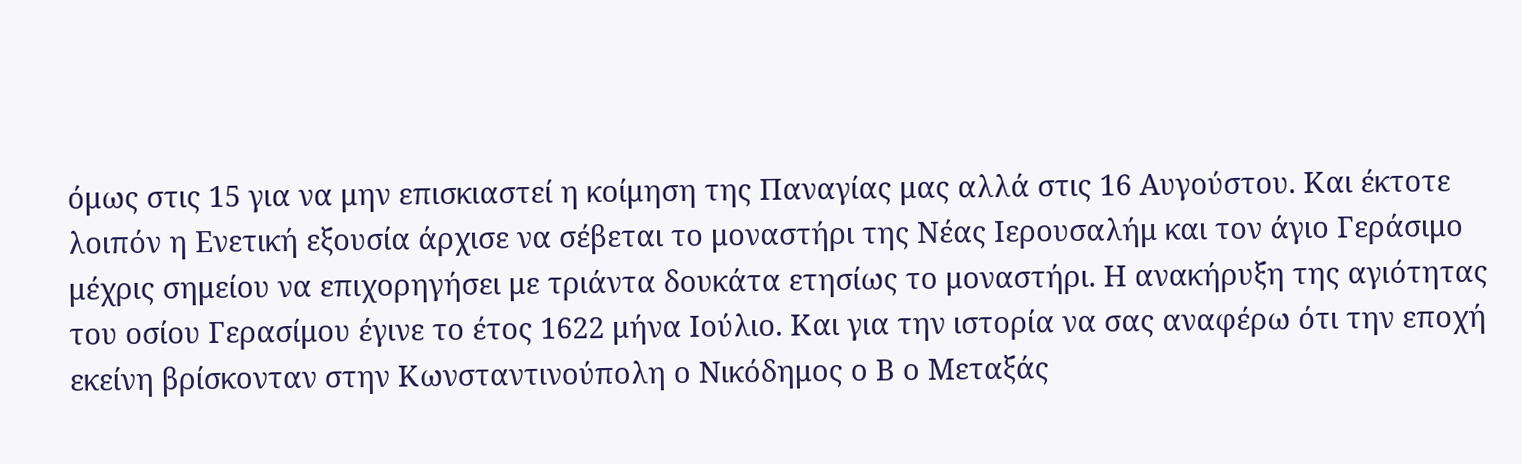όμως στις 15 για να μην επισκιαστεί η κοίμηση της Παναγίας μας αλλά στις 16 Αυγούστου. Και έκτοτε λοιπόν η Ενετική εξουσία άρχισε να σέβεται το μοναστήρι της Νέας Ιερουσαλήμ και τον άγιο Γεράσιμο μέχρις σημείου να επιχορηγήσει με τριάντα δουκάτα ετησίως το μοναστήρι. Η ανακήρυξη της αγιότητας του οσίου Γερασίμου έγινε το έτος 1622 μήνα Ιούλιο. Και για την ιστορία να σας αναφέρω ότι την εποχή εκείνη βρίσκονταν στην Κωνσταντινούπολη ο Νικόδημος ο Β ο Μεταξάς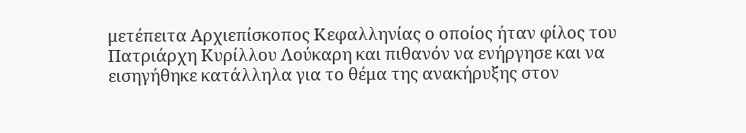μετέπειτα Αρχιεπίσκοπος Κεφαλληνίας ο οποίος ήταν φίλος του Πατριάρχη Κυρίλλου Λούκαρη και πιθανόν να ενήργησε και να εισηγήθηκε κατάλληλα για το θέμα της ανακήρυξης στον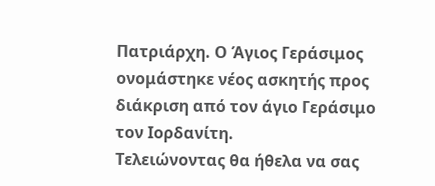Πατριάρχη. Ο Άγιος Γεράσιμος ονομάστηκε νέος ασκητής προς διάκριση από τον άγιο Γεράσιμο τον Ιορδανίτη.
Τελειώνοντας θα ήθελα να σας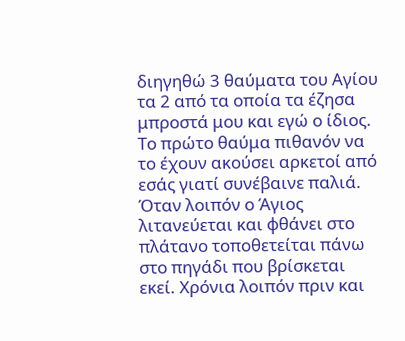διηγηθώ 3 θαύματα του Αγίου τα 2 από τα οποία τα έζησα μπροστά μου και εγώ ο ίδιος. Το πρώτο θαύμα πιθανόν να το έχουν ακούσει αρκετοί από εσάς γιατί συνέβαινε παλιά. Όταν λοιπόν ο Άγιος λιτανεύεται και φθάνει στο πλάτανο τοποθετείται πάνω στο πηγάδι που βρίσκεται εκεί. Χρόνια λοιπόν πριν και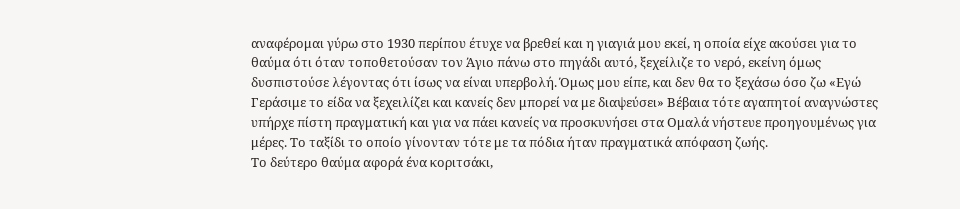αναφέρομαι γύρω στο 1930 περίπου έτυχε να βρεθεί και η γιαγιά μου εκεί, η οποία είχε ακούσει για το θαύμα ότι όταν τοποθετούσαν τον Άγιο πάνω στο πηγάδι αυτό, ξεχείλιζε το νερό, εκείνη όμως δυσπιστούσε λέγοντας ότι ίσως να είναι υπερβολή. Όμως μου είπε, και δεν θα το ξεχάσω όσο ζω «Εγώ Γεράσιμε το είδα να ξεχειλίζει και κανείς δεν μπορεί να με διαψεύσει» Βέβαια τότε αγαπητοί αναγνώστες υπήρχε πίστη πραγματική και για να πάει κανείς να προσκυνήσει στα Ομαλά νήστευε προηγουμένως για μέρες. Το ταξίδι το οποίο γίνονταν τότε με τα πόδια ήταν πραγματικά απόφαση ζωής.
Το δεύτερο θαύμα αφορά ένα κοριτσάκι,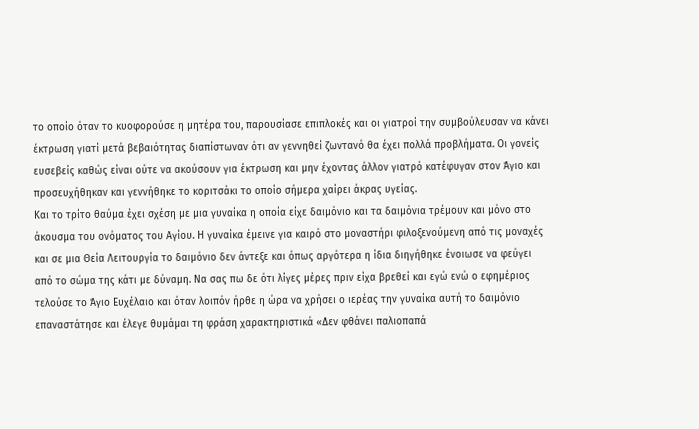το οποίο όταν το κυοφορούσε η μητέρα του, παρουσίασε επιπλοκές και οι γιατροί την συμβούλευσαν να κάνει έκτρωση γιατί μετά βεβαιότητας διαπίστωναν ότι αν γεννηθεί ζωντανό θα έχει πολλά προβλήματα. Οι γονείς ευσεβείς καθώς είναι ούτε να ακούσουν για έκτρωση και μην έχοντας άλλον γιατρό κατέφυγαν στον Άγιο και προσευχήθηκαν και γεννήθηκε το κοριτσάκι το οποίο σήμερα χαίρει άκρας υγείας.
Και το τρίτο θαύμα έχει σχέση με μια γυναίκα η οποία είχε δαιμόνιο και τα δαιμόνια τρέμουν και μόνο στο άκουσμα του ονόματος του Αγίου. Η γυναίκα έμεινε για καιρό στο μοναστήρι φιλοξενούμενη από τις μοναχές και σε μια Θεία Λειτουργία το δαιμόνιο δεν άντεξε και όπως αργότερα η ίδια διηγήθηκε ένοιωσε να φεύγει από το σώμα της κάτι με δύναμη. Να σας πω δε ότι λίγες μέρες πριν είχα βρεθεί και εγώ ενώ ο εφημέριος τελούσε το Άγιο Ευχέλαιο και όταν λοιπόν ήρθε η ώρα να χρήσει ο ιερέας την γυναίκα αυτή το δαιμόνιο επαναστάτησε και έλεγε θυμάμαι τη φράση χαρακτηριστικά «Δεν φθάνει παλιοπαπά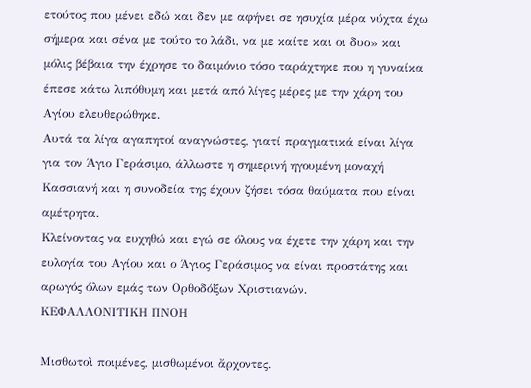ετούτος που μένει εδώ και δεν με αφήνει σε ησυχία μέρα νύχτα έχω σήμερα και σένα με τούτο το λάδι, να με καίτε και οι δυο» και μόλις βέβαια την έχρησε το δαιμόνιο τόσο ταράχτηκε που η γυναίκα έπεσε κάτω λιπόθυμη και μετά από λίγες μέρες με την χάρη του Αγίου ελευθερώθηκε.
Αυτά τα λίγα αγαπητοί αναγνώστες, γιατί πραγματικά είναι λίγα για τον Άγιο Γεράσιμο, άλλωστε η σημερινή ηγουμένη μοναχή Κασσιανή και η συνοδεία της έχουν ζήσει τόσα θαύματα που είναι αμέτρητα.
Κλείνοντας να ευχηθώ και εγώ σε όλους να έχετε την χάρη και την ευλογία του Αγίου και ο Άγιος Γεράσιμος να είναι προστάτης και αρωγός όλων εμάς των Ορθοδόξων Χριστιανών.
ΚΕΦΑΛΛΟΝΙΤΙΚΗ ΠΝΟΗ

Μισθωτοὶ ποιμένες, μισθωμένοι ἄρχοντες.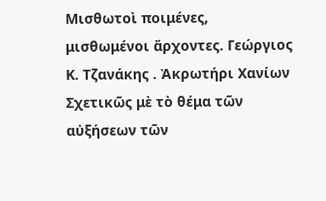Μισθωτοὶ ποιμένες, μισθωμένοι ἄρχοντες. Γεώργιος Κ. Τζανάκης . Ἀκρωτήρι Χανίων Σχετικῶς μὲ τὸ θέμα τῶν αὐξήσεων τῶν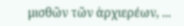μισθῶν τῶν ἀρχιερέων, ...